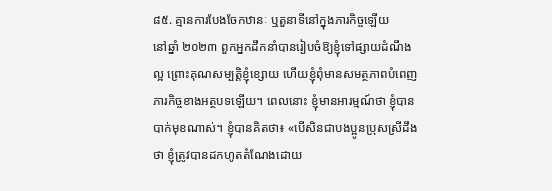៨៥. គ្មានការបែងចែកឋានៈ ឬតួនាទីនៅក្នុងភារកិច្ចឡើយ
នៅឆ្នាំ ២០២៣ ពួកអ្នកដឹកនាំបានរៀបចំឱ្យខ្ញុំទៅផ្សាយដំណឹងល្អ ព្រោះគុណសម្បត្តិខ្ញុំខ្សោយ ហើយខ្ញុំពុំមានសមត្ថភាពបំពេញភារកិច្ចខាងអត្ថបទឡើយ។ ពេលនោះ ខ្ញុំមានអារម្មណ៍ថា ខ្ញុំបានបាក់មុខណាស់។ ខ្ញុំបានគិតថា៖ «បើសិនជាបងប្អូនប្រុសស្រីដឹងថា ខ្ញុំត្រូវបានដកហូតតំណែងដោយ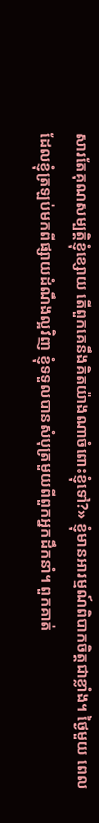សារតែគុណសម្បត្តិខ្ញុំខ្សោយ តើពួកគេនឹងគិតយ៉ាងណាចំពោះខ្ញុំទៅ?» ខ្ញុំមានអារម្មណ៍ពិបាកចិត្តជាខ្លាំង។ ថ្ងៃមួយ ពេលដែលខ្ញុំត្រឡប់មកពីផ្សាយដំណឹងល្អវិញ ខ្ញុំទទួលបានសំបុត្រមួយពីពួកអ្នកដឹកនាំ។ ពួកគាត់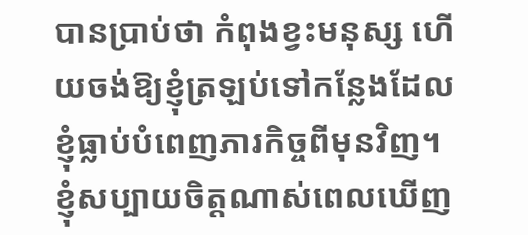បានប្រាប់ថា កំពុងខ្វះមនុស្ស ហើយចង់ឱ្យខ្ញុំត្រឡប់ទៅកន្លែងដែលខ្ញុំធ្លាប់បំពេញភារកិច្ចពីមុនវិញ។ ខ្ញុំសប្បាយចិត្តណាស់ពេលឃើញ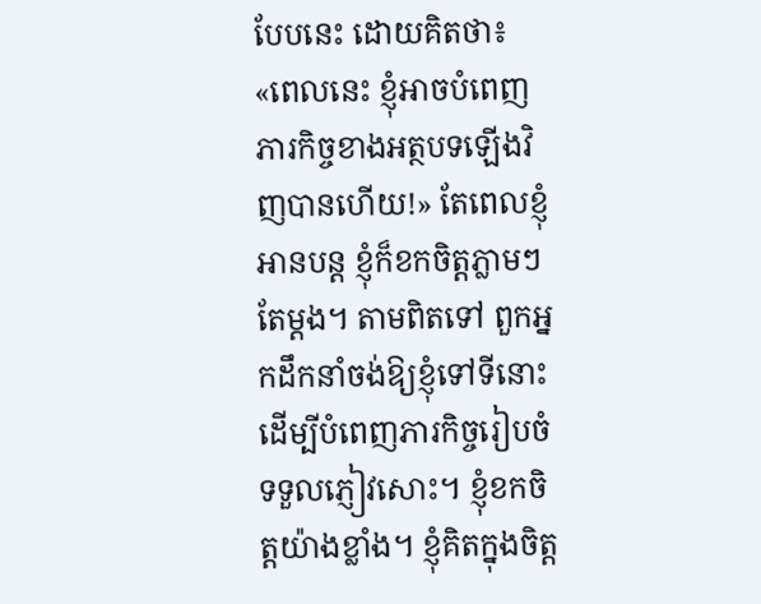បែបនេះ ដោយគិតថា៖ «ពេលនេះ ខ្ញុំអាចបំពេញភារកិច្ចខាងអត្ថបទឡើងវិញបានហើយ!» តែពេលខ្ញុំអានបន្ត ខ្ញុំក៏ខកចិត្តភ្លាមៗតែម្ដង។ តាមពិតទៅ ពួកអ្នកដឹកនាំចង់ឱ្យខ្ញុំទៅទីនោះ ដើម្បីបំពេញភារកិច្ចរៀបចំទទួលភ្ញៀវសោះ។ ខ្ញុំខកចិត្តយ៉ាងខ្លាំង។ ខ្ញុំគិតក្នុងចិត្ត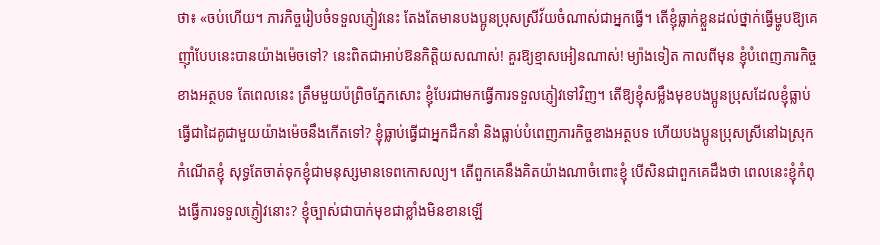ថា៖ «ចប់ហើយ។ ភារកិច្ចរៀបចំទទួលភ្ញៀវនេះ តែងតែមានបងប្អូនប្រុសស្រីវ័យចំណាស់ជាអ្នកធ្វើ។ តើខ្ញុំធ្លាក់ខ្លួនដល់ថ្នាក់ធ្វើម្ហូបឱ្យគេញ៉ាំបែបនេះបានយ៉ាងម៉េចទៅ? នេះពិតជាអាប់ឱនកិត្តិយសណាស់! គួរឱ្យខ្មាសអៀនណាស់! ម្យ៉ាងទៀត កាលពីមុន ខ្ញុំបំពេញភារកិច្ចខាងអត្ថបទ តែពេលនេះ ត្រឹមមួយប៉ព្រិចភ្នែកសោះ ខ្ញុំបែរជាមកធ្វើការទទួលភ្ញៀវទៅវិញ។ តើឱ្យខ្ញុំសម្លឹងមុខបងប្អូនប្រុសដែលខ្ញុំធ្លាប់ធ្វើជាដៃគូជាមួយយ៉ាងម៉េចនឹងកើតទៅ? ខ្ញុំធ្លាប់ធ្វើជាអ្នកដឹកនាំ និងធ្លាប់បំពេញភារកិច្ចខាងអត្ថបទ ហើយបងប្អូនប្រុសស្រីនៅឯស្រុកកំណើតខ្ញុំ សុទ្ធតែចាត់ទុកខ្ញុំជាមនុស្សមានទេពកោសល្យ។ តើពួកគេនឹងគិតយ៉ាងណាចំពោះខ្ញុំ បើសិនជាពួកគេដឹងថា ពេលនេះខ្ញុំកំពុងធ្វើការទទួលភ្ញៀវនោះ? ខ្ញុំច្បាស់ជាបាក់មុខជាខ្លាំងមិនខានឡើ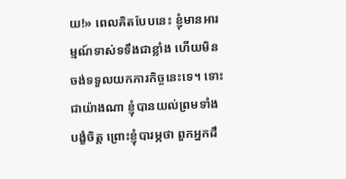យ!» ពេលគិតបែបនេះ ខ្ញុំមានអារម្មណ៍ទាស់ទទឹងជាខ្លាំង ហើយមិនចង់ទទួលយកភារកិច្ចនេះទេ។ ទោះជាយ៉ាងណា ខ្ញុំបានយល់ព្រមទាំងបង្ខំចិត្ត ព្រោះខ្ញុំបារម្ភថា ពួកអ្នកដឹ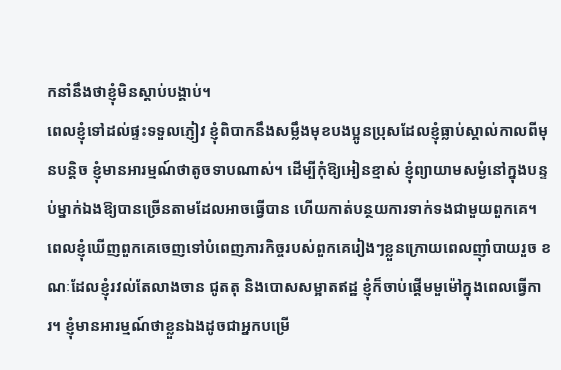កនាំនឹងថាខ្ញុំមិនស្ដាប់បង្គាប់។
ពេលខ្ញុំទៅដល់ផ្ទះទទួលភ្ញៀវ ខ្ញុំពិបាកនឹងសម្លឹងមុខបងប្អូនប្រុសដែលខ្ញុំធ្លាប់ស្គាល់កាលពីមុនបន្តិច ខ្ញុំមានអារម្មណ៍ថាតូចទាបណាស់។ ដើម្បីកុំឱ្យអៀនខ្មាស់ ខ្ញុំព្យាយាមសម្ងំនៅក្នុងបន្ទប់ម្នាក់ឯងឱ្យបានច្រើនតាមដែលអាចធ្វើបាន ហើយកាត់បន្ថយការទាក់ទងជាមួយពួកគេ។ ពេលខ្ញុំឃើញពួកគេចេញទៅបំពេញភារកិច្ចរបស់ពួកគេរៀងៗខ្លួនក្រោយពេលញ៉ាំបាយរួច ខណៈដែលខ្ញុំរវល់តែលាងចាន ជូតតុ និងបោសសម្អាតឥដ្ឋ ខ្ញុំក៏ចាប់ផ្ដើមមួម៉ៅក្នុងពេលធ្វើការ។ ខ្ញុំមានអារម្មណ៍ថាខ្លួនឯងដូចជាអ្នកបម្រើ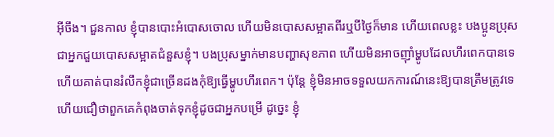អ៊ីចឹង។ ជួនកាល ខ្ញុំបានបោះអំបោសចោល ហើយមិនបោសសម្អាតពីរឬបីថ្ងៃក៏មាន ហើយពេលខ្លះ បងប្អូនប្រុសជាអ្នកជួយបោសសម្អាតជំនួសខ្ញុំ។ បងប្រុសម្នាក់មានបញ្ហាសុខភាព ហើយមិនអាចញ៉ាំម្ហូបដែលហឹរពេកបានទេ ហើយគាត់បានរំលឹកខ្ញុំជាច្រើនដងកុំឱ្យធ្វើម្ហូបហឹរពេក។ ប៉ុន្តែ ខ្ញុំមិនអាចទទួលយកការណ៍នេះឱ្យបានត្រឹមត្រូវទេ ហើយជឿថាពួកគេកំពុងចាត់ទុកខ្ញុំដូចជាអ្នកបម្រើ ដូច្នេះ ខ្ញុំ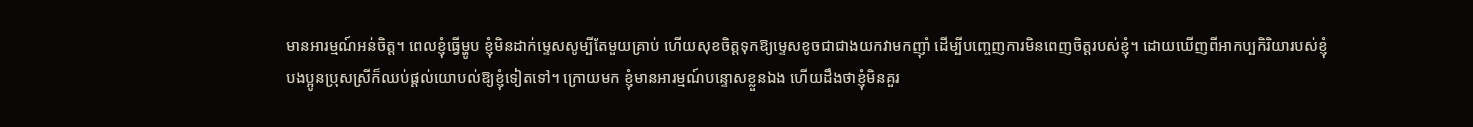មានអារម្មណ៍អន់ចិត្ត។ ពេលខ្ញុំធ្វើម្ហូប ខ្ញុំមិនដាក់ម្ទេសសូម្បីតែមួយគ្រាប់ ហើយសុខចិត្តទុកឱ្យម្ទេសខូចជាជាងយកវាមកញ៉ាំ ដើម្បីបញ្ចេញការមិនពេញចិត្តរបស់ខ្ញុំ។ ដោយឃើញពីអាកប្បកិរិយារបស់ខ្ញុំ បងប្អូនប្រុសស្រីក៏ឈប់ផ្ដល់យោបល់ឱ្យខ្ញុំទៀតទៅ។ ក្រោយមក ខ្ញុំមានអារម្មណ៍បន្ទោសខ្លួនឯង ហើយដឹងថាខ្ញុំមិនគួរ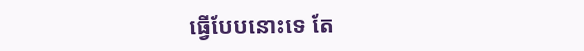ធ្វើបែបនោះទេ តែ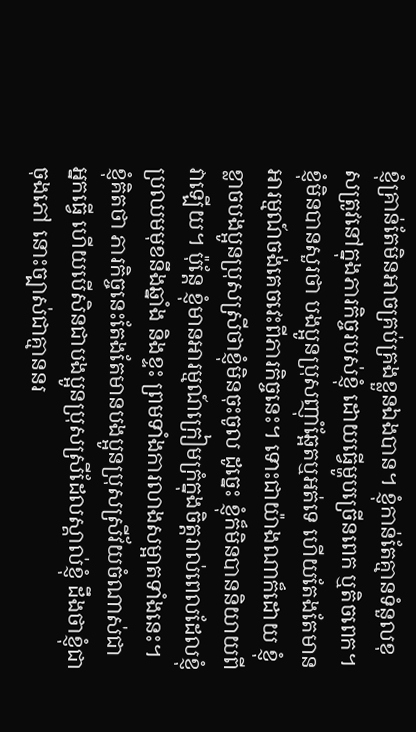ខ្ញុំគ្រាន់តែមិនអាចគ្រប់គ្រងខ្លួនឯងបាន។ ខ្ញុំកាន់តែគ្មានទំនួលខុសត្រូវនៅក្នុងភារកិច្ចរបស់ខ្ញុំ ដោយធ្វើម្ហូបច្រើនពេក ឬតិចពេក។ ខ្ញុំមិនបានសួរថា បងប្អូនប្រុសញ៉ាំឆ្អែតឬអត់ទេ ហើយតែងតែមានអារម្មណ៍ចង់គេចវេះពីភារកិច្ចនេះ។ ទោះជាយ៉ាងណាក៏ដោយ ខ្ញុំខ្លាចបងប្អូនប្រុសស្រីថាខ្ញុំមិនចុះចូល ដូច្នេះ ខ្ញុំក៏មិនបាននិយាយពីវាឡើយ។ ប៉ុន្តែ ខ្ញុំមានអារម្មណ៍ក្រៀមក្រំក្នុងចិត្តរាល់ពេលដែលខ្ញុំប្រឈមមុខនឹងឆ្នាំង និងខ្ទះ ព្រមទាំងការលាងសម្អាតទាំងនេះ។ ខ្ញុំគិតថា ភារកិច្ចនេះតែងតែមានបងប្អូនប្រុសស្រីវ័យចំណាស់ជាអ្នកធ្វើ ហើយបើសិនជាបងប្អូនប្រុសស្រីដែលស្គាល់ខ្ញុំ ដឹងថាខ្ញុំជាចុងភៅ នោះច្បាស់ជាគ្មាននរ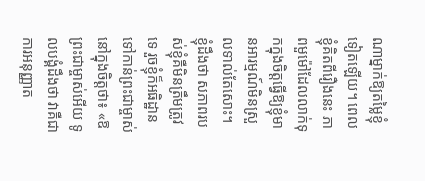ណាម្នាក់ឱ្យតម្លៃខ្ញុំទៀតឡើយ។ ពេលខ្ញុំគិតពីរឿងនេះ ភាពមួម៉ៅដែលលាក់ទុកក្នុងចិត្តធ្វើឱ្យខ្ញុំមានអារម្មណ៍មិនស្រួលទាល់តែសោះ។ ខ្ញុំដឹងថា សភាពរបស់ខ្ញុំគឺមិនត្រឹមត្រូវទេ រួចខ្ញុំក៏អធិដ្ឋានទៅកាន់ព្រះជាម្ចាស់នៅក្នុងចិត្តថា៖ «ឱព្រះជាម្ចាស់អើយ ទូលបង្គំដឹងថា វាគឺជាការអនុញ្ញាត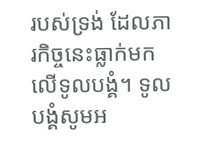របស់ទ្រង់ ដែលភារកិច្ចនេះធ្លាក់មកលើទូលបង្គំ។ ទូលបង្គំសូមអ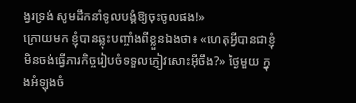ង្វរទ្រង់ សូមដឹកនាំទូលបង្គំឱ្យចុះចូលផង!»
ក្រោយមក ខ្ញុំបានឆ្លុះបញ្ចាំងពីខ្លួនឯងថា៖ «ហេតុអ្វីបានជាខ្ញុំមិនចង់ធ្វើភារកិច្ចរៀបចំទទួលភ្ញៀវសោះអ៊ីចឹង?» ថ្ងៃមួយ ក្នុងអំឡុងចំ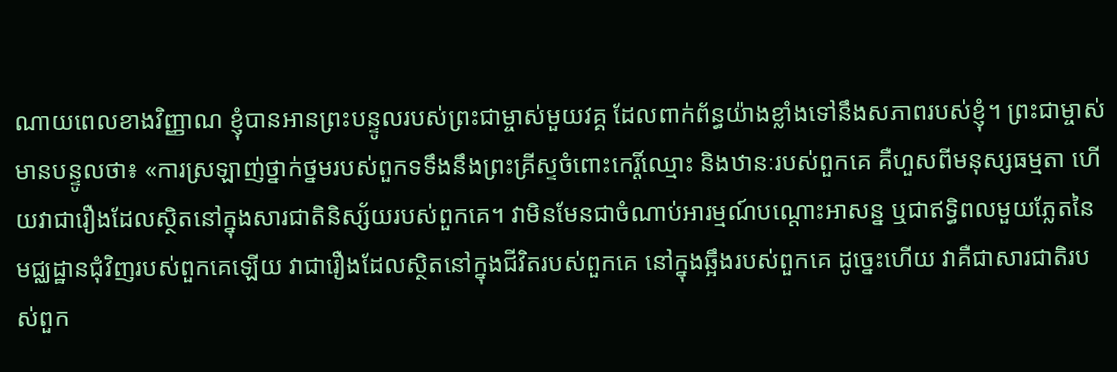ណាយពេលខាងវិញ្ញាណ ខ្ញុំបានអានព្រះបន្ទូលរបស់ព្រះជាម្ចាស់មួយវគ្គ ដែលពាក់ព័ន្ធយ៉ាងខ្លាំងទៅនឹងសភាពរបស់ខ្ញុំ។ ព្រះជាម្ចាស់មានបន្ទូលថា៖ «ការស្រឡាញ់ថ្នាក់ថ្នមរបស់ពួកទទឹងនឹងព្រះគ្រីស្ទចំពោះកេរ្តិ៍ឈ្មោះ និងឋានៈរបស់ពួកគេ គឺហួសពីមនុស្សធម្មតា ហើយវាជារឿងដែលស្ថិតនៅក្នុងសារជាតិនិស្ស័យរបស់ពួកគេ។ វាមិនមែនជាចំណាប់អារម្មណ៍បណ្ដោះអាសន្ន ឬជាឥទ្ធិពលមួយភ្លែតនៃមជ្ឈដ្ឋានជុំវិញរបស់ពួកគេឡើយ វាជារឿងដែលស្ថិតនៅក្នុងជីវិតរបស់ពួកគេ នៅក្នុងឆ្អឹងរបស់ពួកគេ ដូច្នេះហើយ វាគឺជាសារជាតិរបស់ពួក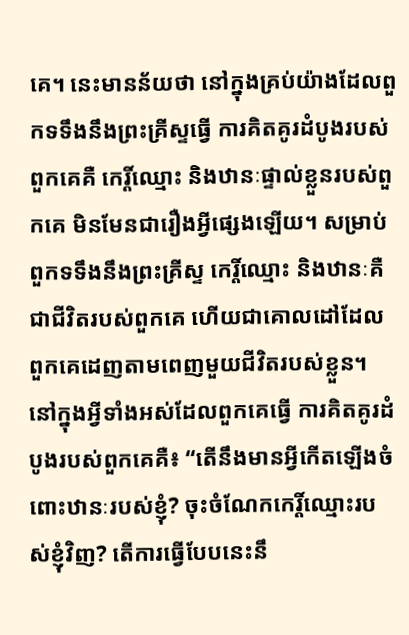គេ។ នេះមានន័យថា នៅក្នុងគ្រប់យ៉ាងដែលពួកទទឹងនឹងព្រះគ្រីស្ទធ្វើ ការគិតគូរដំបូងរបស់ពួកគេគឺ កេរ្តិ៍ឈ្មោះ និងឋានៈផ្ទាល់ខ្លួនរបស់ពួកគេ មិនមែនជារឿងអ្វីផ្សេងឡើយ។ សម្រាប់ពួកទទឹងនឹងព្រះគ្រីស្ទ កេរ្តិ៍ឈ្មោះ និងឋានៈគឺជាជីវិតរបស់ពួកគេ ហើយជាគោលដៅដែលពួកគេដេញតាមពេញមួយជីវិតរបស់ខ្លួន។ នៅក្នុងអ្វីទាំងអស់ដែលពួកគេធ្វើ ការគិតគូរដំបូងរបស់ពួកគេគឺ៖ “តើនឹងមានអ្វីកើតឡើងចំពោះឋានៈរបស់ខ្ញុំ? ចុះចំណែកកេរ្តិ៍ឈ្មោះរបស់ខ្ញុំវិញ? តើការធ្វើបែបនេះនឹ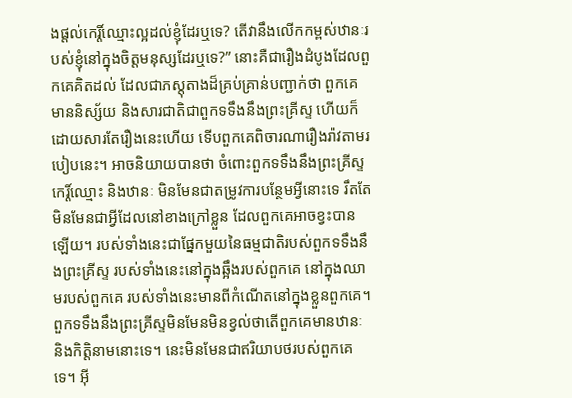ងផ្ដល់កេរ្តិ៍ឈ្មោះល្អដល់ខ្ញុំដែរឬទេ? តើវានឹងលើកកម្ពស់ឋានៈរបស់ខ្ញុំនៅក្នុងចិត្តមនុស្សដែរឬទេ?” នោះគឺជារឿងដំបូងដែលពួកគេគិតដល់ ដែលជាភស្តុតាងដ៏គ្រប់គ្រាន់បញ្ជាក់ថា ពួកគេមាននិស្ស័យ និងសារជាតិជាពួកទទឹងនឹងព្រះគ្រីស្ទ ហើយក៏ដោយសារតែរឿងនេះហើយ ទើបពួកគេពិចារណារឿងរ៉ាវតាមរបៀបនេះ។ អាចនិយាយបានថា ចំពោះពួកទទឹងនឹងព្រះគ្រីស្ទ កេរ្ដិ៍ឈ្មោះ និងឋានៈ មិនមែនជាតម្រូវការបន្ថែមអ្វីនោះទេ រឹតតែមិនមែនជាអ្វីដែលនៅខាងក្រៅខ្លួន ដែលពួកគេអាចខ្វះបានឡើយ។ របស់ទាំងនេះជាផ្នែកមួយនៃធម្មជាតិរបស់ពួកទទឹងនឹងព្រះគ្រីស្ទ របស់ទាំងនេះនៅក្នុងឆ្អឹងរបស់ពួកគេ នៅក្នុងឈាមរបស់ពួកគេ របស់ទាំងនេះមានពីកំណើតនៅក្នុងខ្លួនពួកគេ។ ពួកទទឹងនឹងព្រះគ្រីស្ទមិនមែនមិនខ្វល់ថាតើពួកគេមានឋានៈ និងកិត្តិនាមនោះទេ។ នេះមិនមែនជាឥរិយាបថរបស់ពួកគេទេ។ អ៊ី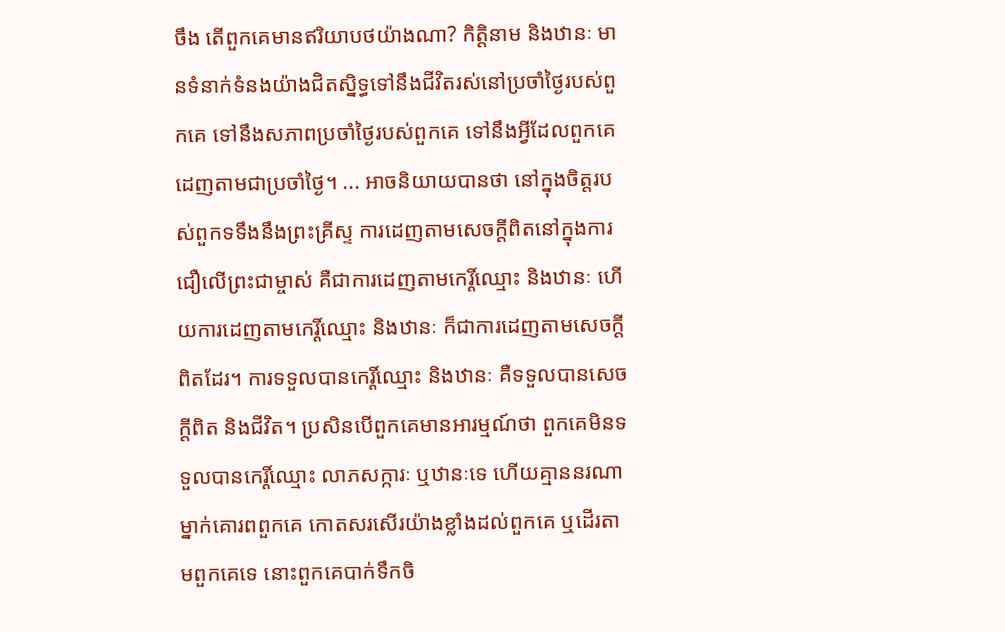ចឹង តើពួកគេមានឥរិយាបថយ៉ាងណា? កិត្តិនាម និងឋានៈ មានទំនាក់ទំនងយ៉ាងជិតស្និទ្ធទៅនឹងជីវិតរស់នៅប្រចាំថ្ងៃរបស់ពួកគេ ទៅនឹងសភាពប្រចាំថ្ងៃរបស់ពួកគេ ទៅនឹងអ្វីដែលពួកគេដេញតាមជាប្រចាំថ្ងៃ។ ... អាចនិយាយបានថា នៅក្នុងចិត្តរបស់ពួកទទឹងនឹងព្រះគ្រីស្ទ ការដេញតាមសេចក្ដីពិតនៅក្នុងការជឿលើព្រះជាម្ចាស់ គឺជាការដេញតាមកេរ្តិ៍ឈ្មោះ និងឋានៈ ហើយការដេញតាមកេរ្តិ៍ឈ្មោះ និងឋានៈ ក៏ជាការដេញតាមសេចក្ដីពិតដែរ។ ការទទួលបានកេរ្តិ៍ឈ្មោះ និងឋានៈ គឺទទួលបានសេចក្ដីពិត និងជីវិត។ ប្រសិនបើពួកគេមានអារម្មណ៍ថា ពួកគេមិនទទួលបានកេរ្តិ៍ឈ្មោះ លាភសក្ការៈ ឬឋានៈទេ ហើយគ្មាននរណាម្នាក់គោរពពួកគេ កោតសរសើរយ៉ាងខ្លាំងដល់ពួកគេ ឬដើរតាមពួកគេទេ នោះពួកគេបាក់ទឹកចិ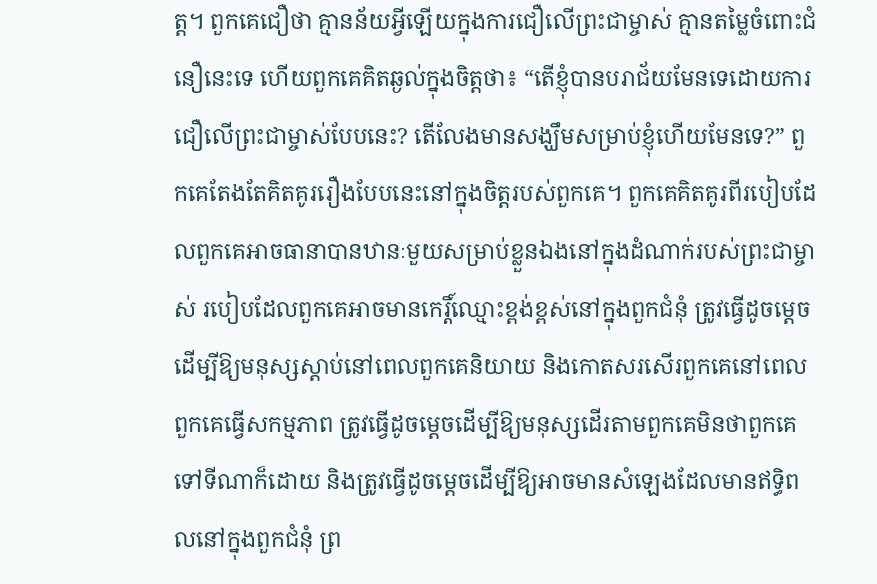ត្ត។ ពួកគេជឿថា គ្មានន័យអ្វីឡើយក្នុងការជឿលើព្រះជាម្ចាស់ គ្មានតម្លៃចំពោះជំនឿនេះទេ ហើយពួកគេគិតឆ្ងល់ក្នុងចិត្តថា៖ “តើខ្ញុំបានបរាជ័យមែនទេដោយការជឿលើព្រះជាម្ចាស់បែបនេះ? តើលែងមានសង្ឃឹមសម្រាប់ខ្ញុំហើយមែនទេ?” ពួកគេតែងតែគិតគូររឿងបែបនេះនៅក្នុងចិត្តរបស់ពួកគេ។ ពួកគេគិតគូរពីរបៀបដែលពួកគេអាចធានាបានឋានៈមួយសម្រាប់ខ្លួនឯងនៅក្នុងដំណាក់របស់ព្រះជាម្ចាស់ របៀបដែលពួកគេអាចមានកេរ្តិ៍ឈ្មោះខ្ពង់ខ្ពស់នៅក្នុងពួកជំនុំ ត្រូវធ្វើដូចម្ដេចដើម្បីឱ្យមនុស្សស្ដាប់នៅពេលពួកគេនិយាយ និងកោតសរសើរពួកគេនៅពេលពួកគេធ្វើសកម្មភាព ត្រូវធ្វើដូចម្ដេចដើម្បីឱ្យមនុស្សដើរតាមពួកគេមិនថាពួកគេទៅទីណាក៏ដោយ និងត្រូវធ្វើដូចម្ដេចដើម្បីឱ្យអាចមានសំឡេងដែលមានឥទ្ធិពលនៅក្នុងពួកជំនុំ ព្រ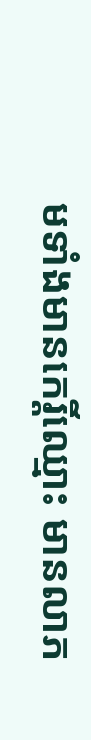មទាំងមានកេរ្តិ៍ឈ្មោះ មានលាភ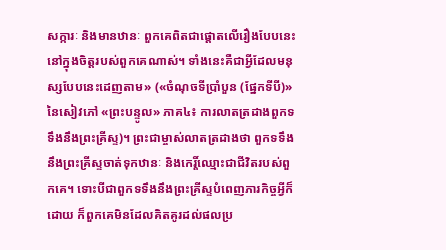សក្ការៈ និងមានឋានៈ ពួកគេពិតជាផ្ដោតលើរឿងបែបនេះនៅក្នុងចិត្តរបស់ពួកគេណាស់។ ទាំងនេះគឺជាអ្វីដែលមនុស្សបែបនេះដេញតាម» («ចំណុចទីប្រាំបួន (ផ្នែកទីបី)» នៃសៀវភៅ «ព្រះបន្ទូល» ភាគ៤៖ ការលាតត្រដាងពួកទទឹងនឹងព្រះគ្រីស្ទ)។ ព្រះជាម្ចាស់លាតត្រដាងថា ពួកទទឹងនឹងព្រះគ្រីស្ទចាត់ទុកឋានៈ និងកេរ្តិ៍ឈ្មោះជាជីវិតរបស់ពួកគេ។ ទោះបីជាពួកទទឹងនឹងព្រះគ្រីស្ទបំពេញភារកិច្ចអ្វីក៏ដោយ ក៏ពួកគេមិនដែលគិតគូរដល់ផលប្រ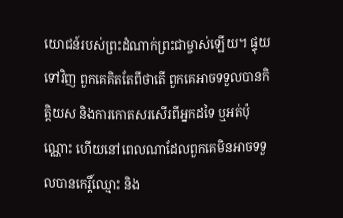យោជន៍របស់ព្រះដំណាក់ព្រះជាម្ចាស់ឡើយ។ ផ្ទុយទៅវិញ ពួកគេគិតតែពីថាតើ ពួកគេអាចទទួលបានកិត្តិយស និងការកោតសរសើរពីអ្នកដទៃ ឬអត់ប៉ុណ្ណោះ ហើយនៅពេលណាដែលពួកគេមិនអាចទទួលបានកេរ្តិ៍ឈ្មោះ និង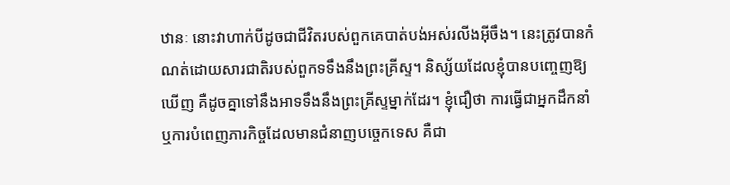ឋានៈ នោះវាហាក់បីដូចជាជីវិតរបស់ពួកគេបាត់បង់អស់រលីងអ៊ីចឹង។ នេះត្រូវបានកំណត់ដោយសារជាតិរបស់ពួកទទឹងនឹងព្រះគ្រីស្ទ។ និស្ស័យដែលខ្ញុំបានបញ្ចេញឱ្យឃើញ គឺដូចគ្នាទៅនឹងអាទទឹងនឹងព្រះគ្រីស្ទម្នាក់ដែរ។ ខ្ញុំជឿថា ការធ្វើជាអ្នកដឹកនាំ ឬការបំពេញភារកិច្ចដែលមានជំនាញបច្ចេកទេស គឺជា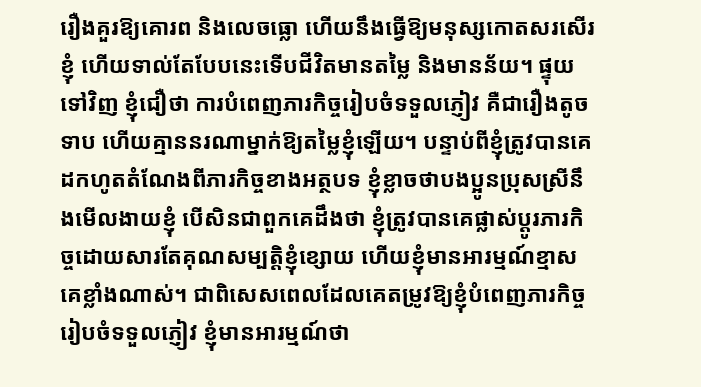រឿងគួរឱ្យគោរព និងលេចធ្លោ ហើយនឹងធ្វើឱ្យមនុស្សកោតសរសើរខ្ញុំ ហើយទាល់តែបែបនេះទើបជីវិតមានតម្លៃ និងមានន័យ។ ផ្ទុយទៅវិញ ខ្ញុំជឿថា ការបំពេញភារកិច្ចរៀបចំទទួលភ្ញៀវ គឺជារឿងតូចទាប ហើយគ្មាននរណាម្នាក់ឱ្យតម្លៃខ្ញុំឡើយ។ បន្ទាប់ពីខ្ញុំត្រូវបានគេដកហូតតំណែងពីភារកិច្ចខាងអត្ថបទ ខ្ញុំខ្លាចថាបងប្អូនប្រុសស្រីនឹងមើលងាយខ្ញុំ បើសិនជាពួកគេដឹងថា ខ្ញុំត្រូវបានគេផ្លាស់ប្ដូរភារកិច្ចដោយសារតែគុណសម្បត្តិខ្ញុំខ្សោយ ហើយខ្ញុំមានអារម្មណ៍ខ្មាសគេខ្លាំងណាស់។ ជាពិសេសពេលដែលគេតម្រូវឱ្យខ្ញុំបំពេញភារកិច្ចរៀបចំទទួលភ្ញៀវ ខ្ញុំមានអារម្មណ៍ថា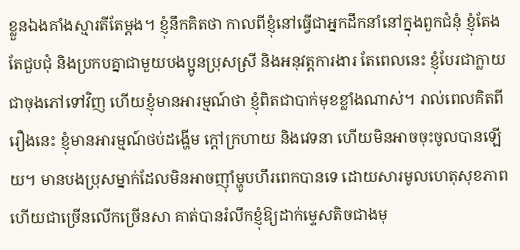ខ្លួនឯងគាំងស្មារតីតែម្ដង។ ខ្ញុំនឹកគិតថា កាលពីខ្ញុំនៅធ្វើជាអ្នកដឹកនាំនៅក្នុងពួកជំនុំ ខ្ញុំតែងតែជួបជុំ និងប្រកបគ្នាជាមួយបងប្អូនប្រុសស្រី និងអនុវត្តការងារ តែពេលនេះ ខ្ញុំបែរជាក្លាយជាចុងភៅទៅវិញ ហើយខ្ញុំមានអារម្មណ៍ថា ខ្ញុំពិតជាបាក់មុខខ្លាំងណាស់។ រាល់ពេលគិតពីរឿងនេះ ខ្ញុំមានអារម្មណ៍ថប់ដង្ហើម ក្ដៅក្រហាយ និងវេទនា ហើយមិនអាចចុះចូលបានឡើយ។ មានបងប្រុសម្នាក់ដែលមិនអាចញ៉ាំម្ហូបហឹរពេកបានទេ ដោយសារមូលហេតុសុខភាព ហើយជាច្រើនលើកច្រើនសា គាត់បានរំលឹកខ្ញុំឱ្យដាក់ម្ទេសតិចជាងមុ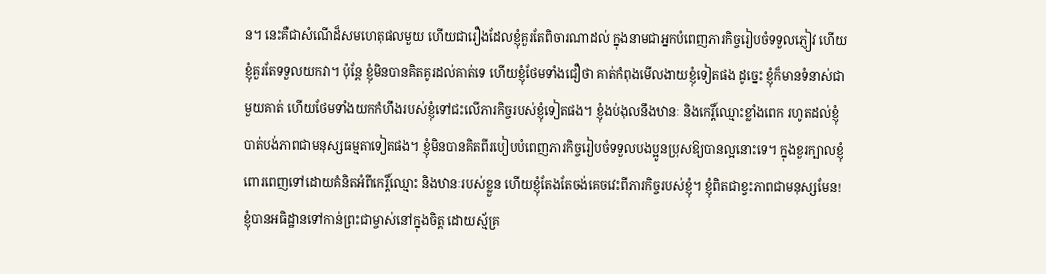ន។ នេះគឺជាសំណើដ៏សមហេតុផលមួយ ហើយជារឿងដែលខ្ញុំគួរតែពិចារណាដល់ ក្នុងនាមជាអ្នកបំពេញភារកិច្ចរៀបចំទទួលភ្ញៀវ ហើយខ្ញុំគួរតែទទួលយកវា។ ប៉ុន្តែ ខ្ញុំមិនបានគិតគូរដល់គាត់ទេ ហើយខ្ញុំថែមទាំងជឿថា គាត់កំពុងមើលងាយខ្ញុំទៀតផង ដូច្នេះ ខ្ញុំក៏មានទំនាស់ជាមួយគាត់ ហើយថែមទាំងយកកំហឹងរបស់ខ្ញុំទៅជះលើភារកិច្ចរបស់ខ្ញុំទៀតផង។ ខ្ញុំងប់ងុលនឹងឋានៈ និងកេរ្តិ៍ឈ្មោះខ្លាំងពេក រហូតដល់ខ្ញុំបាត់បង់ភាពជាមនុស្សធម្មតាទៀតផង។ ខ្ញុំមិនបានគិតពីរបៀបបំពេញភារកិច្ចរៀបចំទទួលបងប្អូនប្រុសឱ្យបានល្អនោះទេ។ ក្នុងខួរក្បាលខ្ញុំពោរពេញទៅដោយគំនិតអំពីកេរ្តិ៍ឈ្មោះ និងឋានៈរបស់ខ្លួន ហើយខ្ញុំតែងតែចង់គេចវេះពីភារកិច្ចរបស់ខ្ញុំ។ ខ្ញុំពិតជាខ្វះភាពជាមនុស្សមែន! ខ្ញុំបានអធិដ្ឋានទៅកាន់ព្រះជាម្ចាស់នៅក្នុងចិត្ត ដោយស្ម័គ្រ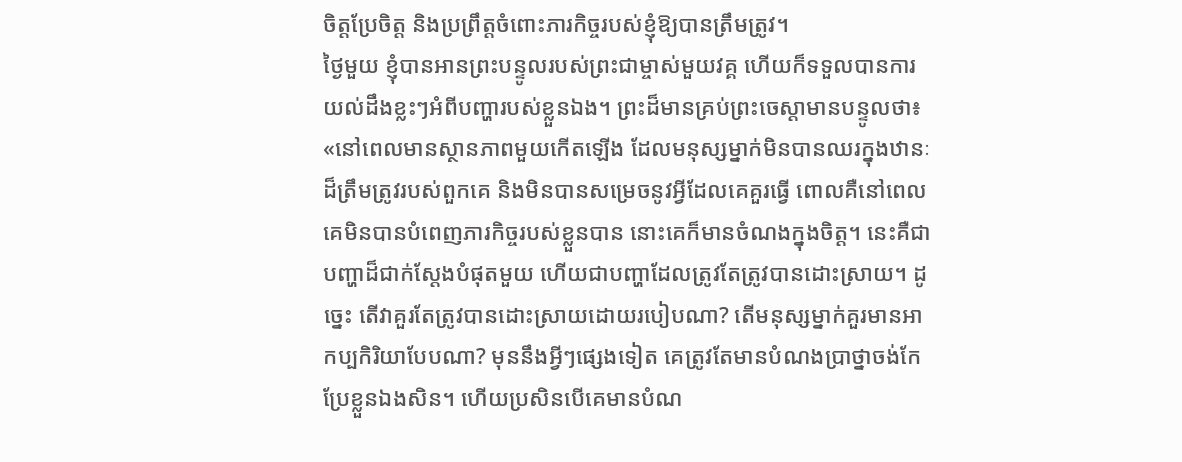ចិត្តប្រែចិត្ត និងប្រព្រឹត្តចំពោះភារកិច្ចរបស់ខ្ញុំឱ្យបានត្រឹមត្រូវ។
ថ្ងៃមួយ ខ្ញុំបានអានព្រះបន្ទូលរបស់ព្រះជាម្ចាស់មួយវគ្គ ហើយក៏ទទួលបានការយល់ដឹងខ្លះៗអំពីបញ្ហារបស់ខ្លួនឯង។ ព្រះដ៏មានគ្រប់ព្រះចេស្ដាមានបន្ទូលថា៖ «នៅពេលមានស្ថានភាពមួយកើតឡើង ដែលមនុស្សម្នាក់មិនបានឈរក្នុងឋានៈដ៏ត្រឹមត្រូវរបស់ពួកគេ និងមិនបានសម្រេចនូវអ្វីដែលគេគួរធ្វើ ពោលគឺនៅពេលគេមិនបានបំពេញភារកិច្ចរបស់ខ្លួនបាន នោះគេក៏មានចំណងក្នុងចិត្ត។ នេះគឺជាបញ្ហាដ៏ជាក់ស្តែងបំផុតមួយ ហើយជាបញ្ហាដែលត្រូវតែត្រូវបានដោះស្រាយ។ ដូច្នេះ តើវាគួរតែត្រូវបានដោះស្រាយដោយរបៀបណា? តើមនុស្សម្នាក់គួរមានអាកប្បកិរិយាបែបណា? មុននឹងអ្វីៗផ្សេងទៀត គេត្រូវតែមានបំណងប្រាថ្នាចង់កែប្រែខ្លួនឯងសិន។ ហើយប្រសិនបើគេមានបំណ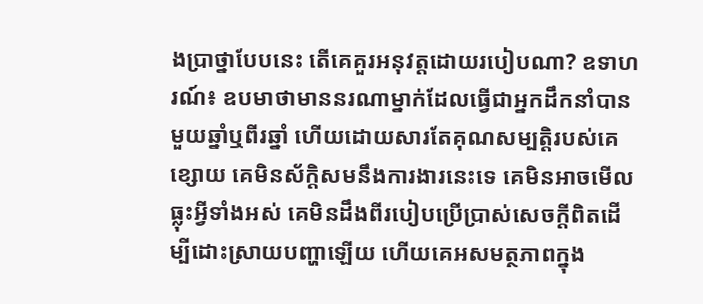ងប្រាថ្នាបែបនេះ តើគេគួរអនុវត្តដោយរបៀបណា? ឧទាហរណ៍៖ ឧបមាថាមាននរណាម្នាក់ដែលធ្វើជាអ្នកដឹកនាំបានមួយឆ្នាំឬពីរឆ្នាំ ហើយដោយសារតែគុណសម្បត្តិរបស់គេខ្សោយ គេមិនស័ក្តិសមនឹងការងារនេះទេ គេមិនអាចមើលធ្លុះអ្វីទាំងអស់ គេមិនដឹងពីរបៀបប្រើប្រាស់សេចក្តីពិតដើម្បីដោះស្រាយបញ្ហាឡើយ ហើយគេអសមត្ថភាពក្នុង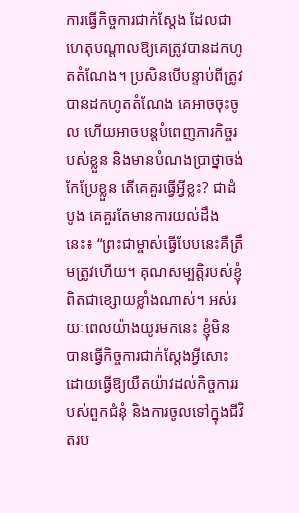ការធ្វើកិច្ចការជាក់ស្តែង ដែលជាហេតុបណ្តាលឱ្យគេត្រូវបានដកហូតតំណែង។ ប្រសិនបើបន្ទាប់ពីត្រូវបានដកហូតតំណែង គេអាចចុះចូល ហើយអាចបន្តបំពេញភារកិច្ចរបស់ខ្លួន និងមានបំណងប្រាថ្នាចង់កែប្រែខ្លួន តើគេគួរធ្វើអ្វីខ្លះ? ជាដំបូង គេគួរតែមានការយល់ដឹងនេះ៖ “ព្រះជាម្ចាស់ធ្វើបែបនេះគឺត្រឹមត្រូវហើយ។ គុណសម្បត្តិរបស់ខ្ញុំពិតជាខ្សោយខ្លាំងណាស់។ អស់រយៈពេលយ៉ាងយូរមកនេះ ខ្ញុំមិនបានធ្វើកិច្ចការជាក់ស្តែងអ្វីសោះ ដោយធ្វើឱ្យយឺតយ៉ាវដល់កិច្ចការរបស់ពួកជំនុំ និងការចូលទៅក្នុងជីវិតរប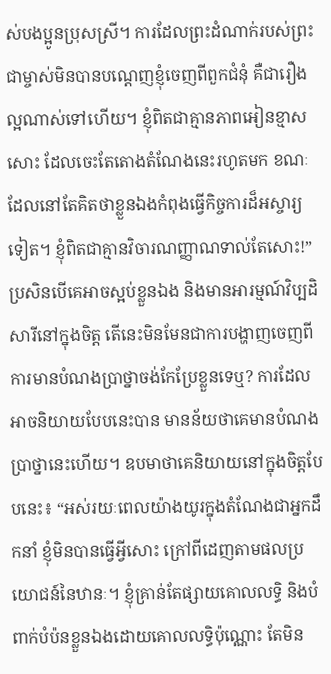ស់បងប្អូនប្រុសស្រី។ ការដែលព្រះដំណាក់របស់ព្រះជាម្ចាស់មិនបានបណ្ដេញខ្ញុំចេញពីពួកជំនុំ គឺជារឿងល្អណាស់ទៅហើយ។ ខ្ញុំពិតជាគ្មានភាពអៀនខ្មាសសោះ ដែលចេះតែតោងតំណែងនេះរហូតមក ខណៈដែលនៅតែគិតថាខ្លួនឯងកំពុងធ្វើកិច្ចការដ៏អស្ចារ្យទៀត។ ខ្ញុំពិតជាគ្មានវិចារណញ្ញាណទាល់តែសោះ!” ប្រសិនបើគេអាចស្អប់ខ្លួនឯង និងមានអារម្មណ៍វិប្បដិសារីនៅក្នុងចិត្ត តើនេះមិនមែនជាការបង្ហាញចេញពីការមានបំណងប្រាថ្នាចង់កែប្រែខ្លួនទេឬ? ការដែលអាចនិយាយបែបនេះបាន មានន័យថាគេមានបំណងប្រាថ្នានេះហើយ។ ឧបមាថាគេនិយាយនៅក្នុងចិត្តបែបនេះ៖ “អស់រយៈពេលយ៉ាងយូរក្នុងតំណែងជាអ្នកដឹកនាំ ខ្ញុំមិនបានធ្វើអ្វីសោះ ក្រៅពីដេញតាមផលប្រយោជន៍នៃឋានៈ។ ខ្ញុំគ្រាន់តែផ្សាយគោលលទ្ធិ និងបំពាក់បំប៉នខ្លួនឯងដោយគោលលទ្ធិប៉ុណ្ណោះ តែមិន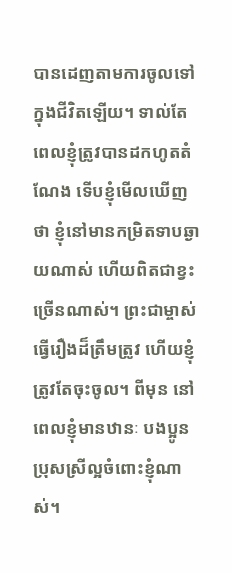បានដេញតាមការចូលទៅក្នុងជីវិតឡើយ។ ទាល់តែពេលខ្ញុំត្រូវបានដកហូតតំណែង ទើបខ្ញុំមើលឃើញថា ខ្ញុំនៅមានកម្រិតទាបឆ្ងាយណាស់ ហើយពិតជាខ្វះច្រើនណាស់។ ព្រះជាម្ចាស់ធ្វើរឿងដ៏ត្រឹមត្រូវ ហើយខ្ញុំត្រូវតែចុះចូល។ ពីមុន នៅពេលខ្ញុំមានឋានៈ បងប្អូនប្រុសស្រីល្អចំពោះខ្ញុំណាស់។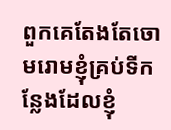ពួកគេតែងតែចោមរោមខ្ញុំគ្រប់ទីកន្លែងដែលខ្ញុំ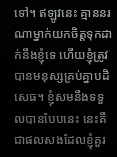ទៅ។ ឥឡូវនេះ គ្មាននរណាម្នាក់យកចិត្តទុកដាក់នឹងខ្ញុំទេ ហើយខ្ញុំត្រូវបានមនុស្សគ្រប់គ្នាបដិសេធ។ ខ្ញុំសមនឹងទទួលបានបែបនេះ នេះគឺជាផលសងដែលខ្ញុំគួរ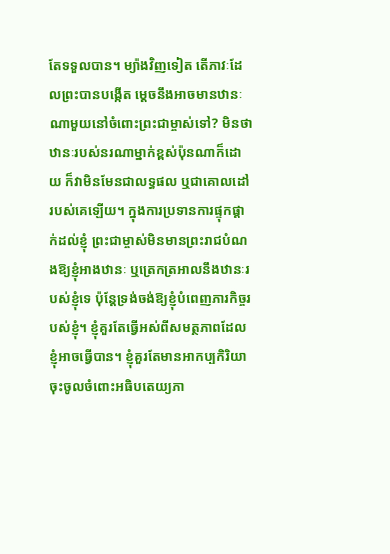តែទទួលបាន។ ម្យ៉ាងវិញទៀត តើភាវៈដែលព្រះបានបង្កើត ម្ដេចនឹងអាចមានឋានៈណាមួយនៅចំពោះព្រះជាម្ចាស់ទៅ? មិនថាឋានៈរបស់នរណាម្នាក់ខ្ពស់ប៉ុនណាក៏ដោយ ក៏វាមិនមែនជាលទ្ធផល ឬជាគោលដៅរបស់គេឡើយ។ ក្នុងការប្រទានការផ្ទុកផ្ដាក់ដល់ខ្ញុំ ព្រះជាម្ចាស់មិនមានព្រះរាជបំណងឱ្យខ្ញុំអាងឋានៈ ឬត្រេកត្រអាលនឹងឋានៈរបស់ខ្ញុំទេ ប៉ុន្តែទ្រង់ចង់ឱ្យខ្ញុំបំពេញភារកិច្ចរបស់ខ្ញុំ។ ខ្ញុំគួរតែធ្វើអស់ពីសមត្ថភាពដែលខ្ញុំអាចធ្វើបាន។ ខ្ញុំគួរតែមានអាកប្បកិរិយាចុះចូលចំពោះអធិបតេយ្យភា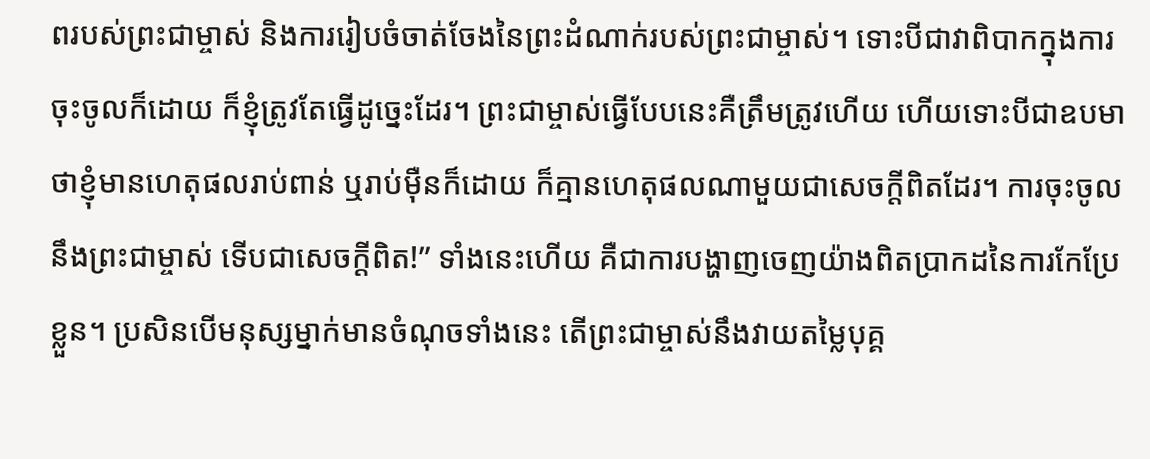ពរបស់ព្រះជាម្ចាស់ និងការរៀបចំចាត់ចែងនៃព្រះដំណាក់របស់ព្រះជាម្ចាស់។ ទោះបីជាវាពិបាកក្នុងការចុះចូលក៏ដោយ ក៏ខ្ញុំត្រូវតែធ្វើដូច្នេះដែរ។ ព្រះជាម្ចាស់ធ្វើបែបនេះគឺត្រឹមត្រូវហើយ ហើយទោះបីជាឧបមាថាខ្ញុំមានហេតុផលរាប់ពាន់ ឬរាប់ម៉ឺនក៏ដោយ ក៏គ្មានហេតុផលណាមួយជាសេចក្តីពិតដែរ។ ការចុះចូលនឹងព្រះជាម្ចាស់ ទើបជាសេចក្តីពិត!” ទាំងនេះហើយ គឺជាការបង្ហាញចេញយ៉ាងពិតប្រាកដនៃការកែប្រែខ្លួន។ ប្រសិនបើមនុស្សម្នាក់មានចំណុចទាំងនេះ តើព្រះជាម្ចាស់នឹងវាយតម្លៃបុគ្គ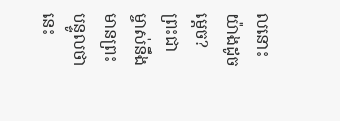លនោះយ៉ាងដូចម្តេច? ព្រះជាម្ចាស់នឹងមានព្រះបន្ទូលថា នេះ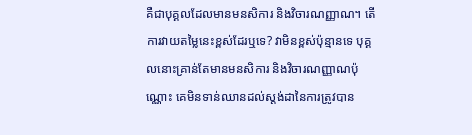គឺជាបុគ្គលដែលមានមនសិការ និងវិចារណញ្ញាណ។ តើការវាយតម្លៃនេះខ្ពស់ដែរឬទេ? វាមិនខ្ពស់ប៉ុន្មានទេ បុគ្គលនោះគ្រាន់តែមានមនសិការ និងវិចារណញ្ញាណប៉ុណ្ណោះ គេមិនទាន់ឈានដល់ស្តង់ដានៃការត្រូវបាន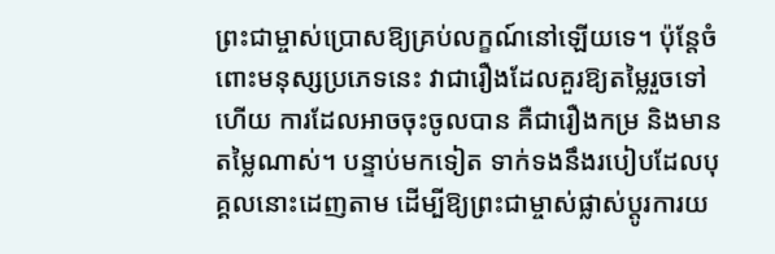ព្រះជាម្ចាស់ប្រោសឱ្យគ្រប់លក្ខណ៍នៅឡើយទេ។ ប៉ុន្តែចំពោះមនុស្សប្រភេទនេះ វាជារឿងដែលគួរឱ្យតម្លៃរួចទៅហើយ ការដែលអាចចុះចូលបាន គឺជារឿងកម្រ និងមានតម្លៃណាស់។ បន្ទាប់មកទៀត ទាក់ទងនឹងរបៀបដែលបុគ្គលនោះដេញតាម ដើម្បីឱ្យព្រះជាម្ចាស់ផ្លាស់ប្តូរការយ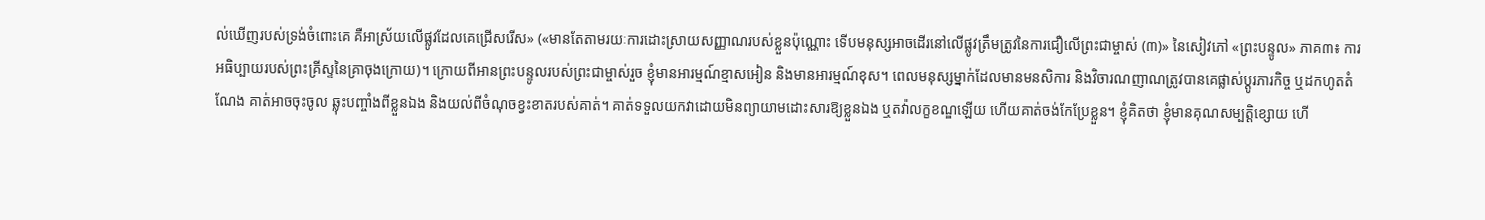ល់ឃើញរបស់ទ្រង់ចំពោះគេ គឺអាស្រ័យលើផ្លូវដែលគេជ្រើសរើស» («មានតែតាមរយៈការដោះស្រាយសញ្ញាណរបស់ខ្លួនប៉ុណ្ណោះ ទើបមនុស្សអាចដើរនៅលើផ្លូវត្រឹមត្រូវនៃការជឿលើព្រះជាម្ចាស់ (៣)» នៃសៀវភៅ «ព្រះបន្ទូល» ភាគ៣៖ ការអធិប្បាយរបស់ព្រះគ្រីស្ទនៃគ្រាចុងក្រោយ)។ ក្រោយពីអានព្រះបន្ទូលរបស់ព្រះជាម្ចាស់រួច ខ្ញុំមានអារម្មណ៍ខ្មាសអៀន និងមានអារម្មណ៍ខុស។ ពេលមនុស្សម្នាក់ដែលមានមនសិការ និងវិចារណញាណត្រូវបានគេផ្លាស់ប្ដូរភារកិច្ច ឬដកហូតតំណែង គាត់អាចចុះចូល ឆ្លុះបញ្ចាំងពីខ្លួនឯង និងយល់ពីចំណុចខ្វះខាតរបស់គាត់។ គាត់ទទួលយកវាដោយមិនព្យាយាមដោះសារឱ្យខ្លួនឯង ឬតវ៉ាលក្ខខណ្ឌឡើយ ហើយគាត់ចង់កែប្រែខ្លួន។ ខ្ញុំគិតថា ខ្ញុំមានគុណសម្បត្តិខ្សោយ ហើ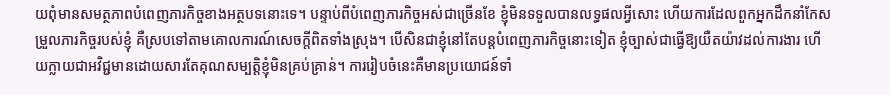យពុំមានសមត្ថភាពបំពេញភារកិច្ចខាងអត្ថបទនោះទេ។ បន្ទាប់ពីបំពេញភារកិច្ចអស់ជាច្រើនខែ ខ្ញុំមិនទទួលបានលទ្ធផលអ្វីសោះ ហើយការដែលពួកអ្នកដឹកនាំកែសម្រួលភារកិច្ចរបស់ខ្ញុំ គឺស្របទៅតាមគោលការណ៍សេចក្ដីពិតទាំងស្រុង។ បើសិនជាខ្ញុំនៅតែបន្តបំពេញភារកិច្ចនោះទៀត ខ្ញុំច្បាស់ជាធ្វើឱ្យយឺតយ៉ាវដល់ការងារ ហើយក្លាយជាអវិជ្ជមានដោយសារតែគុណសម្បត្តិខ្ញុំមិនគ្រប់គ្រាន់។ ការរៀបចំនេះគឺមានប្រយោជន៍ទាំ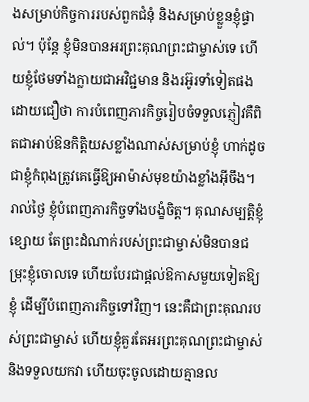ងសម្រាប់កិច្ចការរបស់ពួកជំនុំ និងសម្រាប់ខ្លួនខ្ញុំផ្ទាល់។ ប៉ុន្តែ ខ្ញុំមិនបានអរព្រះគុណព្រះជាម្ចាស់ទេ ហើយខ្ញុំថែមទាំងក្លាយជាអវិជ្ជមាន និងរអ៊ូរទាំទៀតផង ដោយជឿថា ការបំពេញភារកិច្ចរៀបចំទទួលភ្ញៀវគឺពិតជាអាប់ឱនកិត្តិយសខ្លាំងណាស់សម្រាប់ខ្ញុំ ហាក់ដូចជាខ្ញុំកំពុងត្រូវគេធ្វើឱ្យអាម៉ាស់មុខយ៉ាងខ្លាំងអ៊ីចឹង។ រាល់ថ្ងៃ ខ្ញុំបំពេញភារកិច្ចទាំងបង្ខំចិត្ត។ គុណសម្បត្តិខ្ញុំខ្សោយ តែព្រះដំណាក់របស់ព្រះជាម្ចាស់មិនបានជម្រុះខ្ញុំចោលទេ ហើយបែរជាផ្ដល់ឱកាសមួយទៀតឱ្យខ្ញុំ ដើម្បីបំពេញភារកិច្ចទៅវិញ។ នេះគឺជាព្រះគុណរបស់ព្រះជាម្ចាស់ ហើយខ្ញុំគួរតែអរព្រះគុណព្រះជាម្ចាស់ និងទទួលយកវា ហើយចុះចូលដោយគ្មានល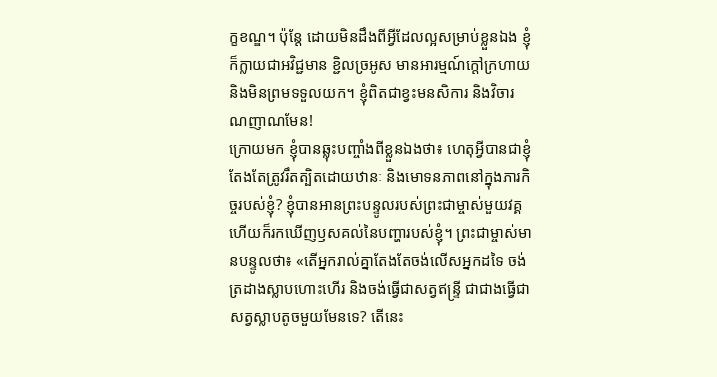ក្ខខណ្ឌ។ ប៉ុន្តែ ដោយមិនដឹងពីអ្វីដែលល្អសម្រាប់ខ្លួនឯង ខ្ញុំក៏ក្លាយជាអវិជ្ជមាន ខ្ជិលច្រអូស មានអារម្មណ៍ក្ដៅក្រហាយ និងមិនព្រមទទួលយក។ ខ្ញុំពិតជាខ្វះមនសិការ និងវិចារណញាណមែន!
ក្រោយមក ខ្ញុំបានឆ្លុះបញ្ចាំងពីខ្លួនឯងថា៖ ហេតុអ្វីបានជាខ្ញុំតែងតែត្រូវរឹតត្បិតដោយឋានៈ និងមោទនភាពនៅក្នុងភារកិច្ចរបស់ខ្ញុំ? ខ្ញុំបានអានព្រះបន្ទូលរបស់ព្រះជាម្ចាស់មួយវគ្គ ហើយក៏រកឃើញឫសគល់នៃបញ្ហារបស់ខ្ញុំ។ ព្រះជាម្ចាស់មានបន្ទូលថា៖ «តើអ្នករាល់គ្នាតែងតែចង់លើសអ្នកដទៃ ចង់ត្រដាងស្លាបហោះហើរ និងចង់ធ្វើជាសត្វឥន្ទ្រី ជាជាងធ្វើជាសត្វស្លាបតូចមួយមែនទេ? តើនេះ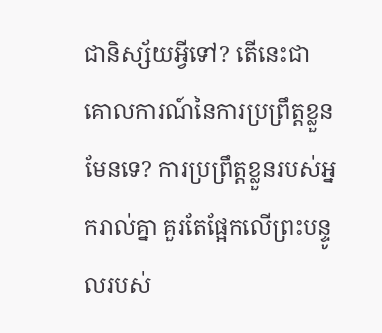ជានិស្ស័យអ្វីទៅ? តើនេះជាគោលការណ៍នៃការប្រព្រឹត្តខ្លួនមែនទេ? ការប្រព្រឹត្តខ្លួនរបស់អ្នករាល់គ្នា គួរតែផ្អែកលើព្រះបន្ទូលរបស់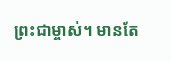ព្រះជាម្ចាស់។ មានតែ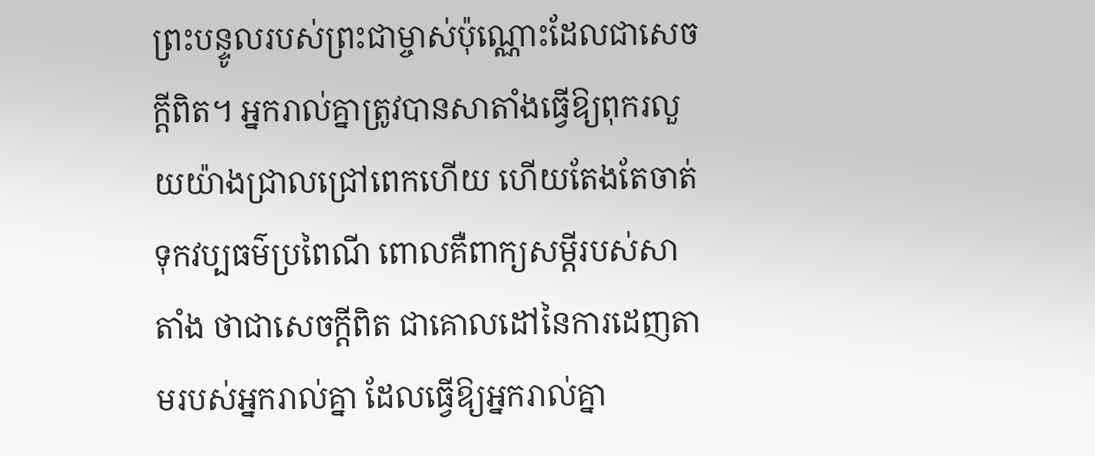ព្រះបន្ទូលរបស់ព្រះជាម្ចាស់ប៉ុណ្ណោះដែលជាសេចក្តីពិត។ អ្នករាល់គ្នាត្រូវបានសាតាំងធ្វើឱ្យពុករលួយយ៉ាងជ្រាលជ្រៅពេកហើយ ហើយតែងតែចាត់ទុកវប្បធម៌ប្រពៃណី ពោលគឺពាក្យសម្ដីរបស់សាតាំង ថាជាសេចក្តីពិត ជាគោលដៅនៃការដេញតាមរបស់អ្នករាល់គ្នា ដែលធ្វើឱ្យអ្នករាល់គ្នា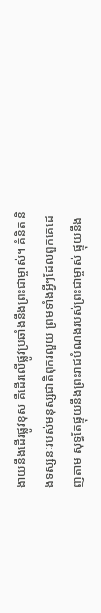ងាយនឹងដើរផ្លូវខុស គឺដើរលើផ្លូវប្រឆាំងនឹងព្រះជាម្ចាស់។ គំនិត និងទស្សនៈរបស់មនុស្សជាតិពុករលួយ ព្រមទាំងអ្វីៗដែលពួកគេដេញតាម សុទ្ធតែផ្ទុយនឹងព្រះរាជបំណងរបស់ព្រះជាម្ចាស់ ផ្ទុយនឹង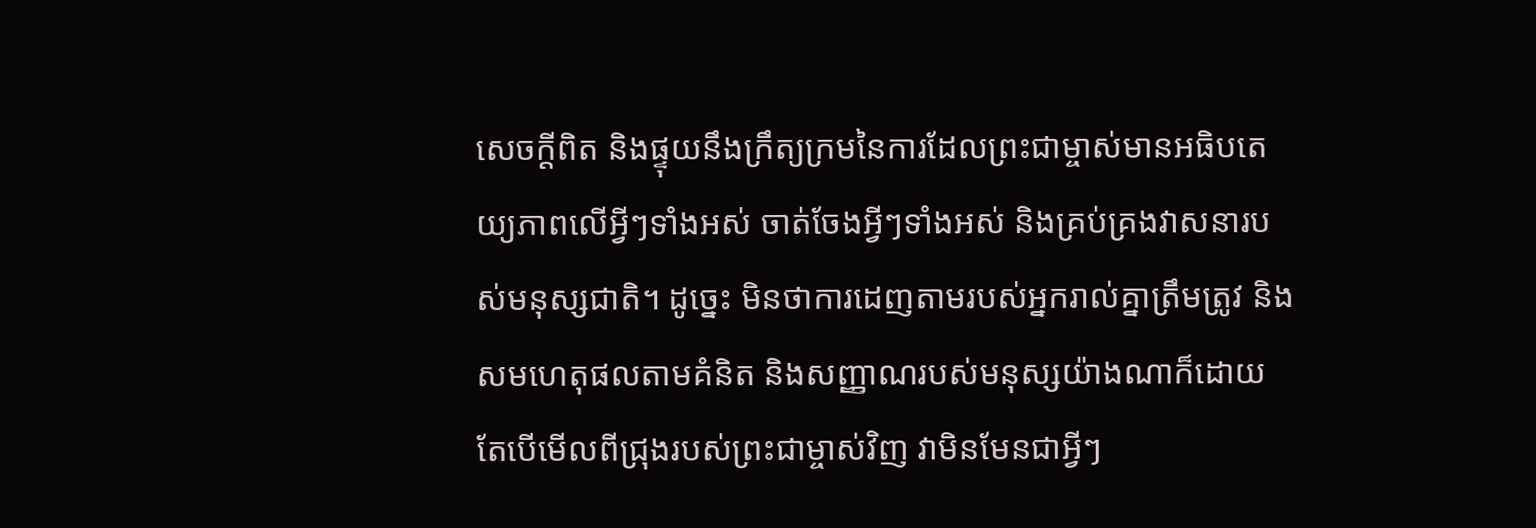សេចក្តីពិត និងផ្ទុយនឹងក្រឹត្យក្រមនៃការដែលព្រះជាម្ចាស់មានអធិបតេយ្យភាពលើអ្វីៗទាំងអស់ ចាត់ចែងអ្វីៗទាំងអស់ និងគ្រប់គ្រងវាសនារបស់មនុស្សជាតិ។ ដូច្នេះ មិនថាការដេញតាមរបស់អ្នករាល់គ្នាត្រឹមត្រូវ និងសមហេតុផលតាមគំនិត និងសញ្ញាណរបស់មនុស្សយ៉ាងណាក៏ដោយ តែបើមើលពីជ្រុងរបស់ព្រះជាម្ចាស់វិញ វាមិនមែនជាអ្វីៗ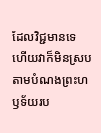ដែលវិជ្ជមានទេ ហើយវាក៏មិនស្របតាមបំណងព្រះហឫទ័យរប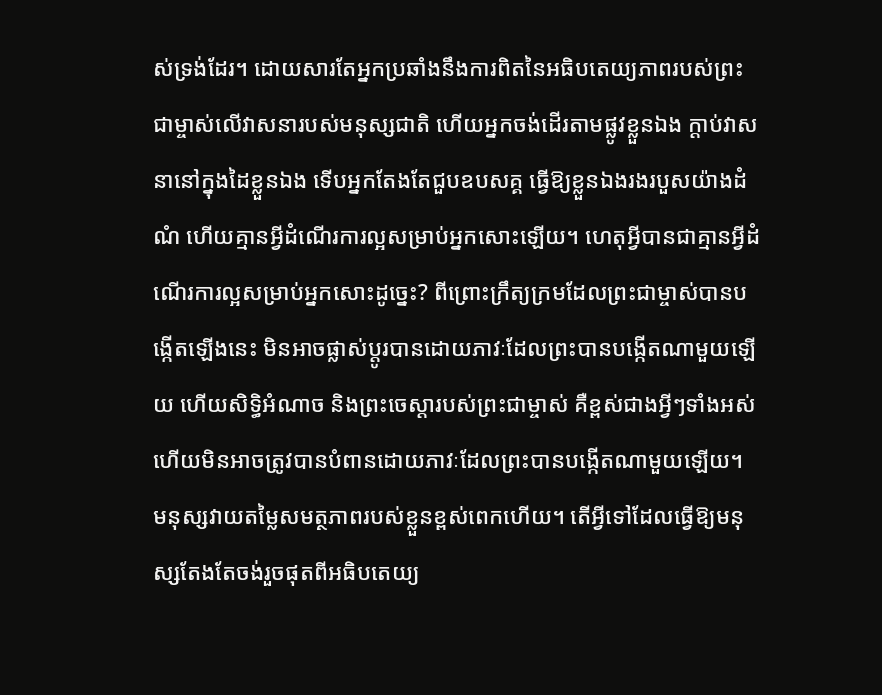ស់ទ្រង់ដែរ។ ដោយសារតែអ្នកប្រឆាំងនឹងការពិតនៃអធិបតេយ្យភាពរបស់ព្រះជាម្ចាស់លើវាសនារបស់មនុស្សជាតិ ហើយអ្នកចង់ដើរតាមផ្លូវខ្លួនឯង ក្ដាប់វាសនានៅក្នុងដៃខ្លួនឯង ទើបអ្នកតែងតែជួបឧបសគ្គ ធ្វើឱ្យខ្លួនឯងរងរបួសយ៉ាងដំណំ ហើយគ្មានអ្វីដំណើរការល្អសម្រាប់អ្នកសោះឡើយ។ ហេតុអ្វីបានជាគ្មានអ្វីដំណើរការល្អសម្រាប់អ្នកសោះដូច្នេះ? ពីព្រោះក្រឹត្យក្រមដែលព្រះជាម្ចាស់បានបង្កើតឡើងនេះ មិនអាចផ្លាស់ប្តូរបានដោយភាវៈដែលព្រះបានបង្កើតណាមួយឡើយ ហើយសិទ្ធិអំណាច និងព្រះចេស្ដារបស់ព្រះជាម្ចាស់ គឺខ្ពស់ជាងអ្វីៗទាំងអស់ ហើយមិនអាចត្រូវបានបំពានដោយភាវៈដែលព្រះបានបង្កើតណាមួយឡើយ។ មនុស្សវាយតម្លៃសមត្ថភាពរបស់ខ្លួនខ្ពស់ពេកហើយ។ តើអ្វីទៅដែលធ្វើឱ្យមនុស្សតែងតែចង់រួចផុតពីអធិបតេយ្យ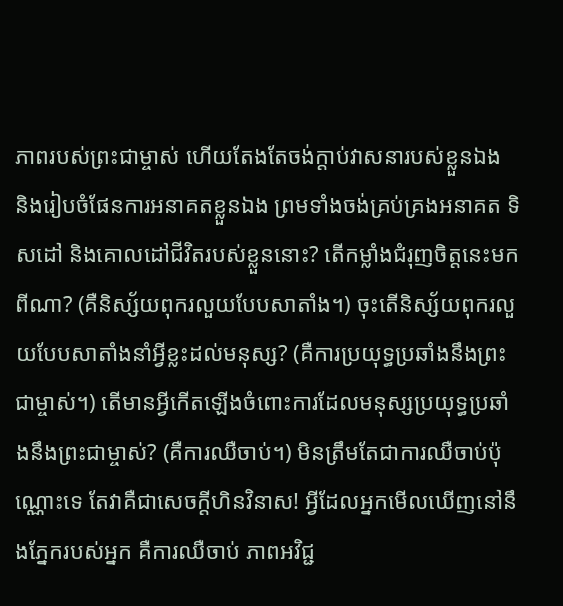ភាពរបស់ព្រះជាម្ចាស់ ហើយតែងតែចង់ក្ដាប់វាសនារបស់ខ្លួនឯង និងរៀបចំផែនការអនាគតខ្លួនឯង ព្រមទាំងចង់គ្រប់គ្រងអនាគត ទិសដៅ និងគោលដៅជីវិតរបស់ខ្លួននោះ? តើកម្លាំងជំរុញចិត្តនេះមកពីណា? (គឺនិស្ស័យពុករលួយបែបសាតាំង។) ចុះតើនិស្ស័យពុករលួយបែបសាតាំងនាំអ្វីខ្លះដល់មនុស្ស? (គឺការប្រយុទ្ធប្រឆាំងនឹងព្រះជាម្ចាស់។) តើមានអ្វីកើតឡើងចំពោះការដែលមនុស្សប្រយុទ្ធប្រឆាំងនឹងព្រះជាម្ចាស់? (គឺការឈឺចាប់។) មិនត្រឹមតែជាការឈឺចាប់ប៉ុណ្ណោះទេ តែវាគឺជាសេចក្ដីហិនវិនាស! អ្វីដែលអ្នកមើលឃើញនៅនឹងភ្នែករបស់អ្នក គឺការឈឺចាប់ ភាពអវិជ្ជ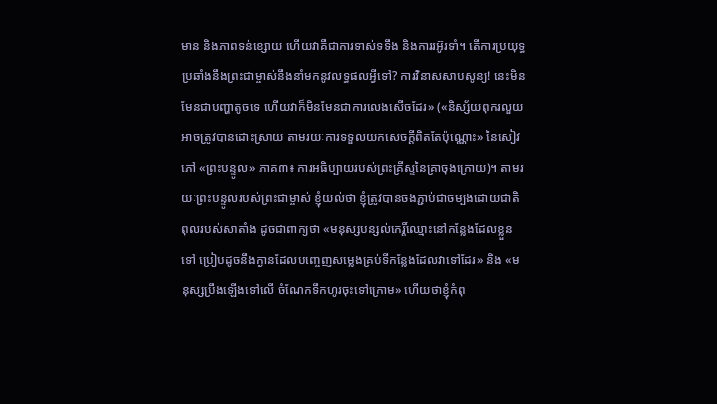មាន និងភាពទន់ខ្សោយ ហើយវាគឺជាការទាស់ទទឹង និងការរអ៊ូរទាំ។ តើការប្រយុទ្ធប្រឆាំងនឹងព្រះជាម្ចាស់នឹងនាំមកនូវលទ្ធផលអ្វីទៅ? ការវិនាសសាបសូន្យ! នេះមិនមែនជាបញ្ហាតូចទេ ហើយវាក៏មិនមែនជាការលេងសើចដែរ» («និស្ស័យពុករលួយ អាចត្រូវបានដោះស្រាយ តាមរយៈការទទួលយកសេចក្តីពិតតែប៉ុណ្ណោះ» នៃសៀវភៅ «ព្រះបន្ទូល» ភាគ៣៖ ការអធិប្បាយរបស់ព្រះគ្រីស្ទនៃគ្រាចុងក្រោយ)។ តាមរយៈព្រះបន្ទូលរបស់ព្រះជាម្ចាស់ ខ្ញុំយល់ថា ខ្ញុំត្រូវបានចងភ្ជាប់ជាចម្បងដោយជាតិពុលរបស់សាតាំង ដូចជាពាក្យថា «មនុស្សបន្សល់កេរ្តិ៍ឈ្មោះនៅកន្លែងដែលខ្លួនទៅ ប្រៀបដូចនឹងក្ងានដែលបញ្ចេញសម្លេងគ្រប់ទីកន្លែងដែលវាទៅដែរ» និង «មនុស្សប្រឹងឡើងទៅលើ ចំណែកទឹកហូរចុះទៅក្រោម» ហើយថាខ្ញុំកំពុ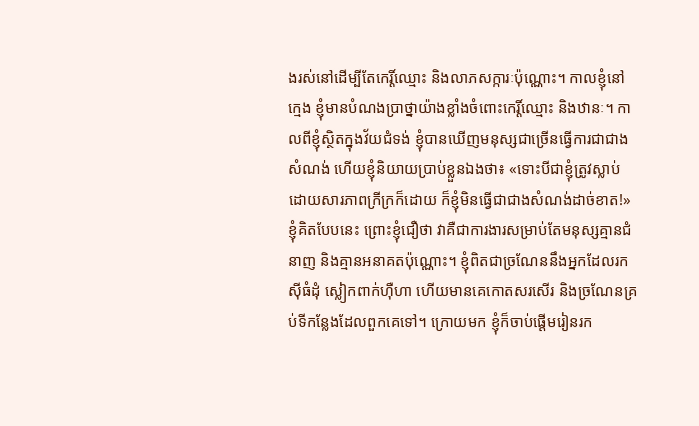ងរស់នៅដើម្បីតែកេរ្តិ៍ឈ្មោះ និងលាភសក្ការៈប៉ុណ្ណោះ។ កាលខ្ញុំនៅក្មេង ខ្ញុំមានបំណងប្រាថ្នាយ៉ាងខ្លាំងចំពោះកេរ្តិ៍ឈ្មោះ និងឋានៈ។ កាលពីខ្ញុំស្ថិតក្នុងវ័យជំទង់ ខ្ញុំបានឃើញមនុស្សជាច្រើនធ្វើការជាជាងសំណង់ ហើយខ្ញុំនិយាយប្រាប់ខ្លួនឯងថា៖ «ទោះបីជាខ្ញុំត្រូវស្លាប់ដោយសារភាពក្រីក្រក៏ដោយ ក៏ខ្ញុំមិនធ្វើជាជាងសំណង់ដាច់ខាត!» ខ្ញុំគិតបែបនេះ ព្រោះខ្ញុំជឿថា វាគឺជាការងារសម្រាប់តែមនុស្សគ្មានជំនាញ និងគ្មានអនាគតប៉ុណ្ណោះ។ ខ្ញុំពិតជាច្រណែននឹងអ្នកដែលរកស៊ីធំដុំ ស្លៀកពាក់ហ៊ឺហា ហើយមានគេកោតសរសើរ និងច្រណែនគ្រប់ទីកន្លែងដែលពួកគេទៅ។ ក្រោយមក ខ្ញុំក៏ចាប់ផ្ដើមរៀនរក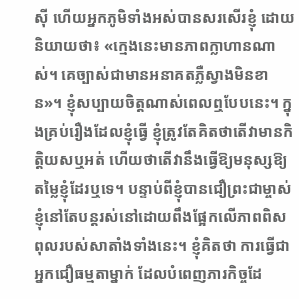ស៊ី ហើយអ្នកភូមិទាំងអស់បានសរសើរខ្ញុំ ដោយនិយាយថា៖ «ក្មេងនេះមានភាពក្លាហានណាស់។ គេច្បាស់ជាមានអនាគតភ្លឺស្វាងមិនខាន»។ ខ្ញុំសប្បាយចិត្តណាស់ពេលឮបែបនេះ។ ក្នុងគ្រប់រឿងដែលខ្ញុំធ្វើ ខ្ញុំត្រូវតែគិតថាតើវាមានកិត្តិយសឬអត់ ហើយថាតើវានឹងធ្វើឱ្យមនុស្សឱ្យតម្លៃខ្ញុំដែរឬទេ។ បន្ទាប់ពីខ្ញុំបានជឿព្រះជាម្ចាស់ ខ្ញុំនៅតែបន្តរស់នៅដោយពឹងផ្អែកលើភាពពិសពុលរបស់សាតាំងទាំងនេះ។ ខ្ញុំគិតថា ការធ្វើជាអ្នកជឿធម្មតាម្នាក់ ដែលបំពេញភារកិច្ចដែ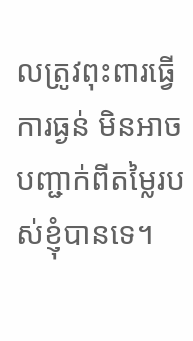លត្រូវពុះពារធ្វើការធ្ងន់ មិនអាចបញ្ជាក់ពីតម្លៃរបស់ខ្ញុំបានទេ។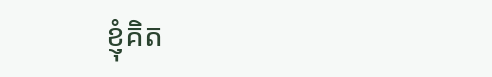ខ្ញុំគិត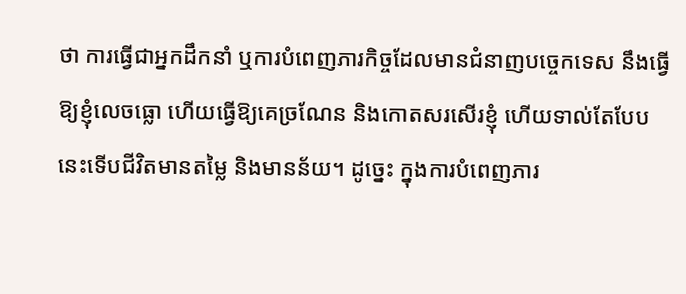ថា ការធ្វើជាអ្នកដឹកនាំ ឬការបំពេញភារកិច្ចដែលមានជំនាញបច្ចេកទេស នឹងធ្វើឱ្យខ្ញុំលេចធ្លោ ហើយធ្វើឱ្យគេច្រណែន និងកោតសរសើរខ្ញុំ ហើយទាល់តែបែបនេះទើបជីវិតមានតម្លៃ និងមានន័យ។ ដូច្នេះ ក្នុងការបំពេញភារ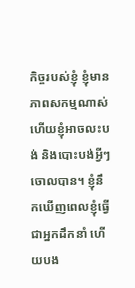កិច្ចរបស់ខ្ញុំ ខ្ញុំមានភាពសកម្មណាស់ ហើយខ្ញុំអាចលះបង់ និងបោះបង់អ្វីៗចោលបាន។ ខ្ញុំនឹកឃើញពេលខ្ញុំធ្វើជាអ្នកដឹកនាំ ហើយបង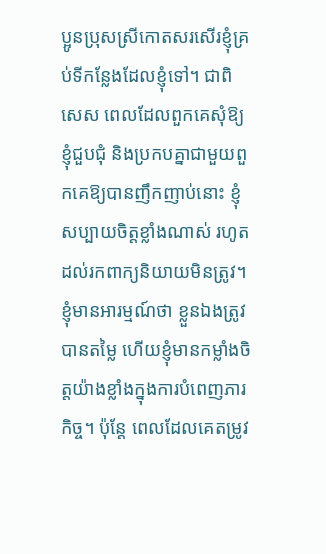ប្អូនប្រុសស្រីកោតសរសើរខ្ញុំគ្រប់ទីកន្លែងដែលខ្ញុំទៅ។ ជាពិសេស ពេលដែលពួកគេសុំឱ្យខ្ញុំជួបជុំ និងប្រកបគ្នាជាមួយពួកគេឱ្យបានញឹកញាប់នោះ ខ្ញុំសប្បាយចិត្តខ្លាំងណាស់ រហូតដល់រកពាក្យនិយាយមិនត្រូវ។ ខ្ញុំមានអារម្មណ៍ថា ខ្លួនឯងត្រូវបានតម្លៃ ហើយខ្ញុំមានកម្លាំងចិត្តយ៉ាងខ្លាំងក្នុងការបំពេញភារកិច្ច។ ប៉ុន្តែ ពេលដែលគេតម្រូវ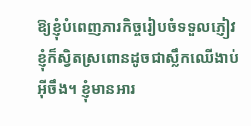ឱ្យខ្ញុំបំពេញភារកិច្ចរៀបចំទទួលភ្ញៀវ ខ្ញុំក៏ស្វិតស្រពោនដូចជាស្លឹកឈើងាប់អ៊ីចឹង។ ខ្ញុំមានអារ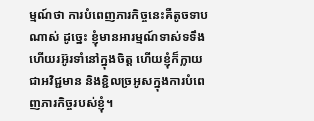ម្មណ៍ថា ការបំពេញភារកិច្ចនេះគឺតូចទាបណាស់ ដូច្នេះ ខ្ញុំមានអារម្មណ៍ទាស់ទទឹង ហើយរអ៊ូរទាំនៅក្នុងចិត្ត ហើយខ្ញុំក៏ក្លាយជាអវិជ្ជមាន និងខ្ជិលច្រអូសក្នុងការបំពេញភារកិច្ចរបស់ខ្ញុំ។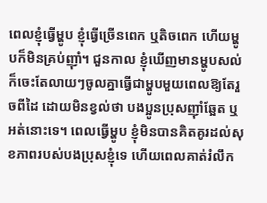ពេលខ្ញុំធ្វើម្ហូប ខ្ញុំធ្វើច្រើនពេក ឬតិចពេក ហើយម្ហូបក៏មិនគ្រប់ញ៉ាំ។ ជួនកាល ខ្ញុំឃើញមានម្ហូបសល់ ក៏ចេះតែលាយៗចូលគ្នាធ្វើជាម្ហូបមួយពេលឱ្យតែរួចពីដៃ ដោយមិនខ្វល់ថា បងប្អូនប្រុសញ៉ាំឆ្អែត ឬអត់នោះទេ។ ពេលធ្វើម្ហូប ខ្ញុំមិនបានគិតគូរដល់សុខភាពរបស់បងប្រុសខ្ញុំទេ ហើយពេលគាត់រំលឹក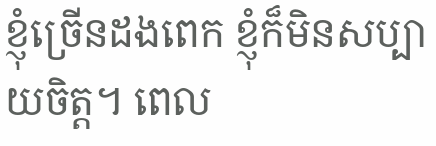ខ្ញុំច្រើនដងពេក ខ្ញុំក៏មិនសប្បាយចិត្ត។ ពេល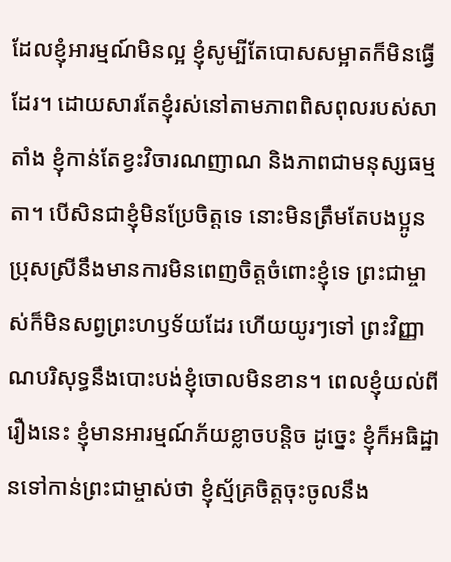ដែលខ្ញុំអារម្មណ៍មិនល្អ ខ្ញុំសូម្បីតែបោសសម្អាតក៏មិនធ្វើដែរ។ ដោយសារតែខ្ញុំរស់នៅតាមភាពពិសពុលរបស់សាតាំង ខ្ញុំកាន់តែខ្វះវិចារណញាណ និងភាពជាមនុស្សធម្មតា។ បើសិនជាខ្ញុំមិនប្រែចិត្តទេ នោះមិនត្រឹមតែបងប្អូនប្រុសស្រីនឹងមានការមិនពេញចិត្តចំពោះខ្ញុំទេ ព្រះជាម្ចាស់ក៏មិនសព្វព្រះហឫទ័យដែរ ហើយយូរៗទៅ ព្រះវិញ្ញាណបរិសុទ្ធនឹងបោះបង់ខ្ញុំចោលមិនខាន។ ពេលខ្ញុំយល់ពីរឿងនេះ ខ្ញុំមានអារម្មណ៍ភ័យខ្លាចបន្តិច ដូច្នេះ ខ្ញុំក៏អធិដ្ឋានទៅកាន់ព្រះជាម្ចាស់ថា ខ្ញុំស្ម័គ្រចិត្តចុះចូលនឹង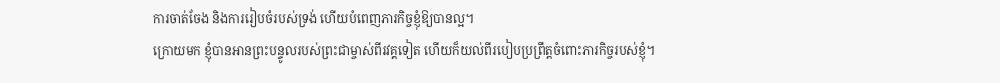ការចាត់ចែង និងការរៀបចំរបស់ទ្រង់ ហើយបំពេញភារកិច្ចខ្ញុំឱ្យបានល្អ។
ក្រោយមក ខ្ញុំបានអានព្រះបន្ទូលរបស់ព្រះជាម្ចាស់ពីរវគ្គទៀត ហើយក៏យល់ពីរបៀបប្រព្រឹត្តចំពោះភារកិច្ចរបស់ខ្ញុំ។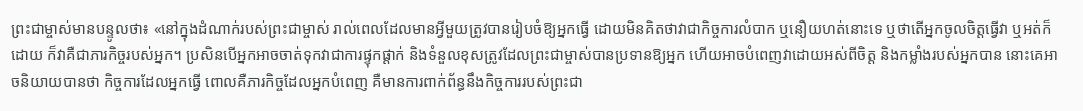ព្រះជាម្ចាស់មានបន្ទូលថា៖ «នៅក្នុងដំណាក់របស់ព្រះជាម្ចាស់ រាល់ពេលដែលមានអ្វីមួយត្រូវបានរៀបចំឱ្យអ្នកធ្វើ ដោយមិនគិតថាវាជាកិច្ចការលំបាក ឬនឿយហត់នោះទេ ឬថាតើអ្នកចូលចិត្តធ្វើវា ឬអត់ក៏ដោយ ក៏វាគឺជាភារកិច្ចរបស់អ្នក។ ប្រសិនបើអ្នកអាចចាត់ទុកវាជាការផ្ទុកផ្ដាក់ និងទំនួលខុសត្រូវដែលព្រះជាម្ចាស់បានប្រទានឱ្យអ្នក ហើយអាចបំពេញវាដោយអស់ពីចិត្ត និងកម្លាំងរបស់អ្នកបាន នោះគេអាចនិយាយបានថា កិច្ចការដែលអ្នកធ្វើ ពោលគឺភារកិច្ចដែលអ្នកបំពេញ គឺមានការពាក់ព័ន្ធនឹងកិច្ចការរបស់ព្រះជា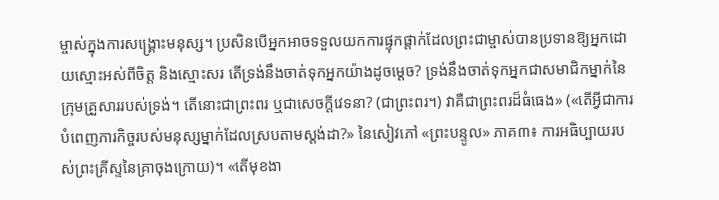ម្ចាស់ក្នុងការសង្គ្រោះមនុស្ស។ ប្រសិនបើអ្នកអាចទទួលយកការផ្ទុកផ្ដាក់ដែលព្រះជាម្ចាស់បានប្រទានឱ្យអ្នកដោយស្មោះអស់ពីចិត្ត និងស្មោះសរ តើទ្រង់នឹងចាត់ទុកអ្នកយ៉ាងដូចម្ដេច? ទ្រង់នឹងចាត់ទុកអ្នកជាសមាជិកម្នាក់នៃក្រុមគ្រួសាររបស់ទ្រង់។ តើនោះជាព្រះពរ ឬជាសេចក្ដីវេទនា? (ជាព្រះពរ។) វាគឺជាព្រះពរដ៏ធំធេង» («តើអ្វីជាការបំពេញភារកិច្ចរបស់មនុស្សម្នាក់ដែលស្របតាមស្ដង់ដា?» នៃសៀវភៅ «ព្រះបន្ទូល» ភាគ៣៖ ការអធិប្បាយរបស់ព្រះគ្រីស្ទនៃគ្រាចុងក្រោយ)។ «តើមុខងា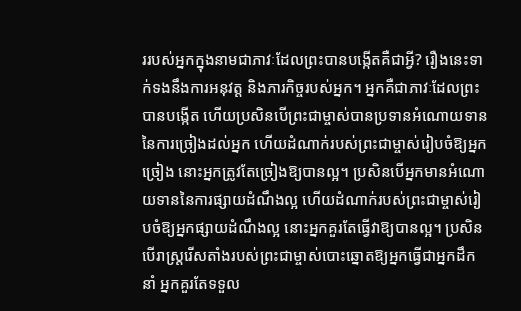ររបស់អ្នកក្នុងនាមជាភាវៈដែលព្រះបានបង្កើតគឺជាអ្វី? រឿងនេះទាក់ទងនឹងការអនុវត្ត និងភារកិច្ចរបស់អ្នក។ អ្នកគឺជាភាវៈដែលព្រះបានបង្កើត ហើយប្រសិនបើព្រះជាម្ចាស់បានប្រទានអំណោយទាននៃការច្រៀងដល់អ្នក ហើយដំណាក់របស់ព្រះជាម្ចាស់រៀបចំឱ្យអ្នកច្រៀង នោះអ្នកត្រូវតែច្រៀងឱ្យបានល្អ។ ប្រសិនបើអ្នកមានអំណោយទាននៃការផ្សាយដំណឹងល្អ ហើយដំណាក់របស់ព្រះជាម្ចាស់រៀបចំឱ្យអ្នកផ្សាយដំណឹងល្អ នោះអ្នកគួរតែធ្វើវាឱ្យបានល្អ។ ប្រសិនបើរាស្ដ្ររើសតាំងរបស់ព្រះជាម្ចាស់បោះឆ្នោតឱ្យអ្នកធ្វើជាអ្នកដឹកនាំ អ្នកគួរតែទទួល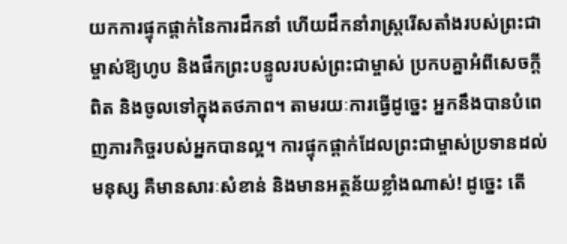យកការផ្ទុកផ្ដាក់នៃការដឹកនាំ ហើយដឹកនាំរាស្ដ្ររើសតាំងរបស់ព្រះជាម្ចាស់ឱ្យហូប និងផឹកព្រះបន្ទូលរបស់ព្រះជាម្ចាស់ ប្រកបគ្នាអំពីសេចក្ដីពិត និងចូលទៅក្នុងតថភាព។ តាមរយៈការធ្វើដូច្នេះ អ្នកនឹងបានបំពេញភារកិច្ចរបស់អ្នកបានល្អ។ ការផ្ទុកផ្ដាក់ដែលព្រះជាម្ចាស់ប្រទានដល់មនុស្ស គឺមានសារៈសំខាន់ និងមានអត្ថន័យខ្លាំងណាស់! ដូច្នេះ តើ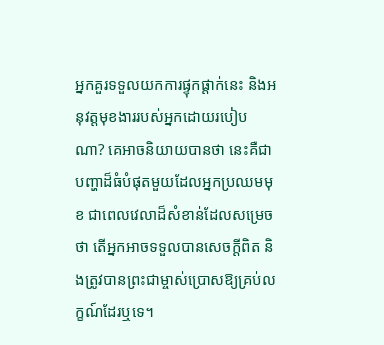អ្នកគួរទទួលយកការផ្ទុកផ្ដាក់នេះ និងអនុវត្តមុខងាររបស់អ្នកដោយរបៀបណា? គេអាចនិយាយបានថា នេះគឺជាបញ្ហាដ៏ធំបំផុតមួយដែលអ្នកប្រឈមមុខ ជាពេលវេលាដ៏សំខាន់ដែលសម្រេចថា តើអ្នកអាចទទួលបានសេចក្ដីពិត និងត្រូវបានព្រះជាម្ចាស់ប្រោសឱ្យគ្រប់លក្ខណ៍ដែរឬទេ។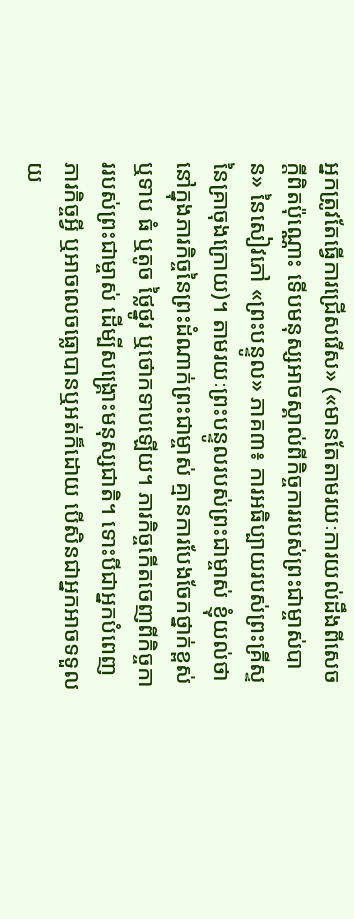អ្នកត្រូវតែធ្វើការជ្រើសរើស» («មានតែតាមរយៈការយល់ដឹងពីសេចក្តីពិតប៉ុណ្ណោះ ទើបមនុស្សអាចស្គាល់ពីកិច្ចការរបស់ព្រះជាម្ចាស់បាន» នៃសៀវភៅ «ព្រះបន្ទូល» ភាគ៣៖ ការអធិប្បាយរបស់ព្រះគ្រីស្ទនៃគ្រាចុងក្រោយ)។ តាមរយៈព្រះបន្ទូលរបស់ព្រះជាម្ចាស់ ខ្ញុំយល់ថា នៅក្នុងភារកិច្ចនៃព្រះដំណាក់ព្រះជាម្ចាស់ គ្មានការបែងចែកថ្នាក់ខ្ពស់ ឬទាប ធំ ឬតូច ថ្លៃថ្នូរ ឬថោកទាបឡើយ។ ភារកិច្ចកើតចេញពីកិច្ចការរបស់ព្រះជាម្ចាស់ ដើម្បីសង្គ្រោះមនុស្សជាតិ។ ទោះបីជាអ្នកបំពេញភារកិច្ចអ្វី ឬអាចលេចធ្លោបានឬអត់ក៏ដោយ បើសិនជាអ្នកអាចទទួលយ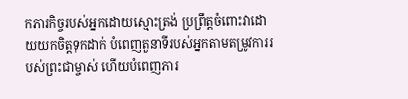កភារកិច្ចរបស់អ្នកដោយស្មោះត្រង់ ប្រព្រឹត្តចំពោះវាដោយយកចិត្តទុកដាក់ បំពេញតួនាទីរបស់អ្នកតាមតម្រូវការរបស់ព្រះជាម្ចាស់ ហើយបំពេញភារ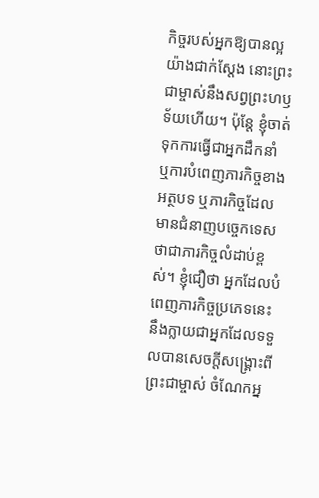កិច្ចរបស់អ្នកឱ្យបានល្អយ៉ាងជាក់ស្ដែង នោះព្រះជាម្ចាស់នឹងសព្វព្រះហឫទ័យហើយ។ ប៉ុន្តែ ខ្ញុំចាត់ទុកការធ្វើជាអ្នកដឹកនាំ ឬការបំពេញភារកិច្ចខាងអត្ថបទ ឬភារកិច្ចដែលមានជំនាញបច្ចេកទេស ថាជាភារកិច្ចលំដាប់ខ្ពស់។ ខ្ញុំជឿថា អ្នកដែលបំពេញភារកិច្ចប្រភេទនេះ នឹងក្លាយជាអ្នកដែលទទួលបានសេចក្ដីសង្គ្រោះពីព្រះជាម្ចាស់ ចំណែកអ្ន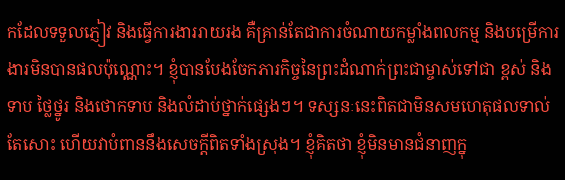កដែលទទួលភ្ញៀវ និងធ្វើការងាររាយរង គឺគ្រាន់តែជាការចំណាយកម្លាំងពលកម្ម និងបម្រើការងារមិនបានផលប៉ុណ្ណោះ។ ខ្ញុំបានបែងចែកភារកិច្ចនៃព្រះដំណាក់ព្រះជាម្ចាស់ទៅជា ខ្ពស់ និងទាប ថ្លៃថ្នូរ និងថោកទាប និងលំដាប់ថ្នាក់ផ្សេងៗ។ ទស្សនៈនេះពិតជាមិនសមហេតុផលទាល់តែសោះ ហើយវាបំពាននឹងសេចក្ដីពិតទាំងស្រុង។ ខ្ញុំគិតថា ខ្ញុំមិនមានជំនាញក្នុ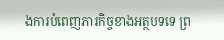ងការបំពេញភារកិច្ចខាងអត្ថបទទេ ព្រ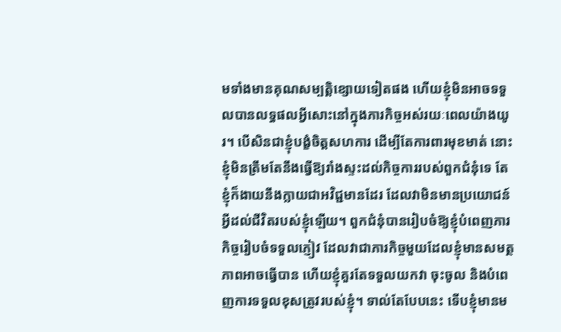មទាំងមានគុណសម្បត្តិខ្សោយទៀតផង ហើយខ្ញុំមិនអាចទទួលបានលទ្ធផលអ្វីសោះនៅក្នុងភារកិច្ចអស់រយៈពេលយ៉ាងយូរ។ បើសិនជាខ្ញុំបង្ខំចិត្តសហការ ដើម្បីតែការពារមុខមាត់ នោះខ្ញុំមិនត្រឹមតែនឹងធ្វើឱ្យរាំងស្ទះដល់កិច្ចការរបស់ពួកជំនុំទេ តែខ្ញុំក៏ងាយនឹងក្លាយជាអវិជ្ជមានដែរ ដែលវាមិនមានប្រយោជន៍អ្វីដល់ជីវិតរបស់ខ្ញុំឡើយ។ ពួកជំនុំបានរៀបចំឱ្យខ្ញុំបំពេញភារកិច្ចរៀបចំទទួលភ្ញៀវ ដែលវាជាភារកិច្ចមួយដែលខ្ញុំមានសមត្ថភាពអាចធ្វើបាន ហើយខ្ញុំគួរតែទទួលយកវា ចុះចូល និងបំពេញការទទួលខុសត្រូវរបស់ខ្ញុំ។ ទាល់តែបែបនេះ ទើបខ្ញុំមានម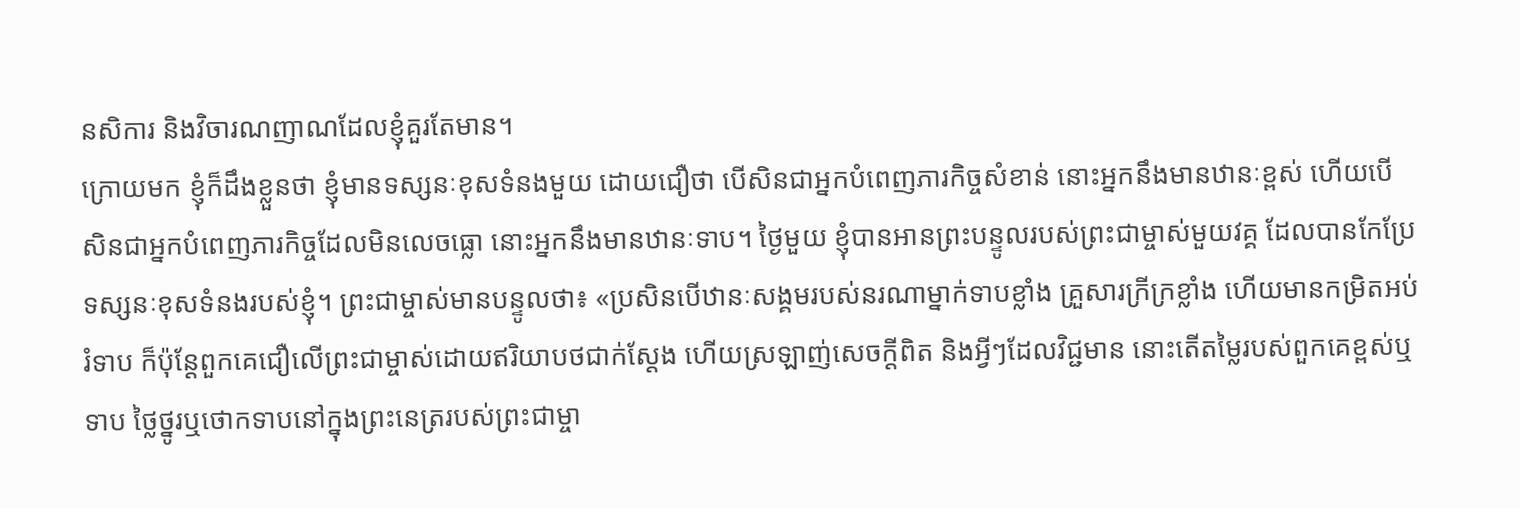នសិការ និងវិចារណញាណដែលខ្ញុំគួរតែមាន។
ក្រោយមក ខ្ញុំក៏ដឹងខ្លួនថា ខ្ញុំមានទស្សនៈខុសទំនងមួយ ដោយជឿថា បើសិនជាអ្នកបំពេញភារកិច្ចសំខាន់ នោះអ្នកនឹងមានឋានៈខ្ពស់ ហើយបើសិនជាអ្នកបំពេញភារកិច្ចដែលមិនលេចធ្លោ នោះអ្នកនឹងមានឋានៈទាប។ ថ្ងៃមួយ ខ្ញុំបានអានព្រះបន្ទូលរបស់ព្រះជាម្ចាស់មួយវគ្គ ដែលបានកែប្រែទស្សនៈខុសទំនងរបស់ខ្ញុំ។ ព្រះជាម្ចាស់មានបន្ទូលថា៖ «ប្រសិនបើឋានៈសង្គមរបស់នរណាម្នាក់ទាបខ្លាំង គ្រួសារក្រីក្រខ្លាំង ហើយមានកម្រិតអប់រំទាប ក៏ប៉ុន្តែពួកគេជឿលើព្រះជាម្ចាស់ដោយឥរិយាបថជាក់ស្ដែង ហើយស្រឡាញ់សេចក្តីពិត និងអ្វីៗដែលវិជ្ជមាន នោះតើតម្លៃរបស់ពួកគេខ្ពស់ឬទាប ថ្លៃថ្នូរឬថោកទាបនៅក្នុងព្រះនេត្ររបស់ព្រះជាម្ចា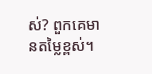ស់? ពួកគេមានតម្លៃខ្ពស់។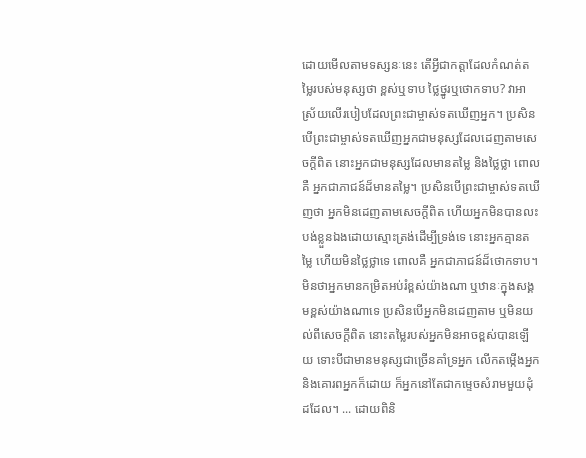ដោយមើលតាមទស្សនៈនេះ តើអ្វីជាកត្តាដែលកំណត់តម្លៃរបស់មនុស្សថា ខ្ពស់ឬទាប ថ្លៃថ្នូរឬថោកទាប? វាអាស្រ័យលើរបៀបដែលព្រះជាម្ចាស់ទតឃើញអ្នក។ ប្រសិនបើព្រះជាម្ចាស់ទតឃើញអ្នកជាមនុស្សដែលដេញតាមសេចក្តីពិត នោះអ្នកជាមនុស្សដែលមានតម្លៃ និងថ្លៃថ្លា ពោលគឺ អ្នកជាភាជន៍ដ៏មានតម្លៃ។ ប្រសិនបើព្រះជាម្ចាស់ទតឃើញថា អ្នកមិនដេញតាមសេចក្តីពិត ហើយអ្នកមិនបានលះបង់ខ្លួនឯងដោយស្មោះត្រង់ដើម្បីទ្រង់ទេ នោះអ្នកគ្មានតម្លៃ ហើយមិនថ្លៃថ្លាទេ ពោលគឺ អ្នកជាភាជន៍ដ៏ថោកទាប។ មិនថាអ្នកមានកម្រិតអប់រំខ្ពស់យ៉ាងណា ឬឋានៈក្នុងសង្គមខ្ពស់យ៉ាងណាទេ ប្រសិនបើអ្នកមិនដេញតាម ឬមិនយល់ពីសេចក្តីពិត នោះតម្លៃរបស់អ្នកមិនអាចខ្ពស់បានឡើយ ទោះបីជាមានមនុស្សជាច្រើនគាំទ្រអ្នក លើកតម្កើងអ្នក និងគោរពអ្នកក៏ដោយ ក៏អ្នកនៅតែជាកម្ទេចសំរាមមួយដុំដដែល។ ... ដោយពិនិ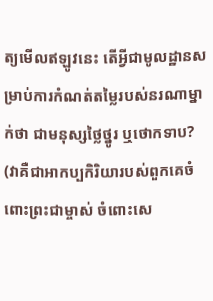ត្យមើលឥឡូវនេះ តើអ្វីជាមូលដ្ឋានសម្រាប់ការកំណត់តម្លៃរបស់នរណាម្នាក់ថា ជាមនុស្សថ្លៃថ្នូរ ឬថោកទាប? (វាគឺជាអាកប្បកិរិយារបស់ពួកគេចំពោះព្រះជាម្ចាស់ ចំពោះសេ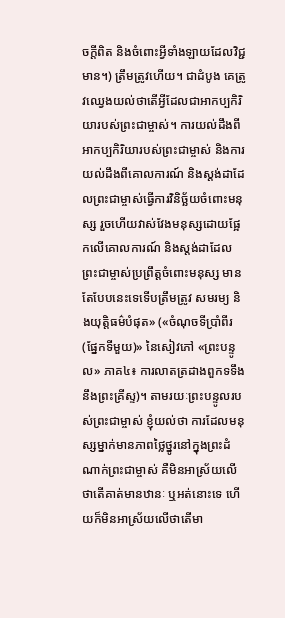ចក្តីពិត និងចំពោះអ្វីទាំងឡាយដែលវិជ្ជមាន។) ត្រឹមត្រូវហើយ។ ជាដំបូង គេត្រូវឈ្វេងយល់ថាតើអ្វីដែលជាអាកប្បកិរិយារបស់ព្រះជាម្ចាស់។ ការយល់ដឹងពីអាកប្បកិរិយារបស់ព្រះជាម្ចាស់ និងការយល់ដឹងពីគោលការណ៍ និងស្តង់ដាដែលព្រះជាម្ចាស់ធ្វើការវិនិច្ឆ័យចំពោះមនុស្ស រួចហើយវាស់វែងមនុស្សដោយផ្អែកលើគោលការណ៍ និងស្តង់ដាដែលព្រះជាម្ចាស់ប្រព្រឹត្តចំពោះមនុស្ស មានតែបែបនេះទេទើបត្រឹមត្រូវ សមរម្យ និងយុត្តិធម៌បំផុត» («ចំណុចទីប្រាំពីរ (ផ្នែកទីមួយ)» នៃសៀវភៅ «ព្រះបន្ទូល» ភាគ៤៖ ការលាតត្រដាងពួកទទឹងនឹងព្រះគ្រីស្ទ)។ តាមរយៈព្រះបន្ទូលរបស់ព្រះជាម្ចាស់ ខ្ញុំយល់ថា ការដែលមនុស្សម្នាក់មានភាពថ្លៃថ្នូរនៅក្នុងព្រះដំណាក់ព្រះជាម្ចាស់ គឺមិនអាស្រ័យលើថាតើគាត់មានឋានៈ ឬអត់នោះទេ ហើយក៏មិនអាស្រ័យលើថាតើមា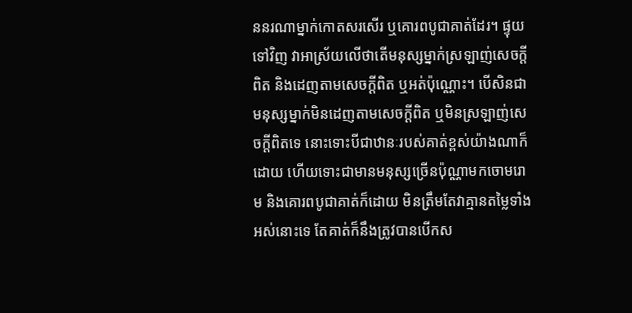ននរណាម្នាក់កោតសរសើរ ឬគោរពបូជាគាត់ដែរ។ ផ្ទុយទៅវិញ វាអាស្រ័យលើថាតើមនុស្សម្នាក់ស្រឡាញ់សេចក្ដីពិត និងដេញតាមសេចក្ដីពិត ឬអត់ប៉ុណ្ណោះ។ បើសិនជាមនុស្សម្នាក់មិនដេញតាមសេចក្ដីពិត ឬមិនស្រឡាញ់សេចក្ដីពិតទេ នោះទោះបីជាឋានៈរបស់គាត់ខ្ពស់យ៉ាងណាក៏ដោយ ហើយទោះជាមានមនុស្សច្រើនប៉ុណ្ណាមកចោមរោម និងគោរពបូជាគាត់ក៏ដោយ មិនត្រឹមតែវាគ្មានតម្លៃទាំងអស់នោះទេ តែគាត់ក៏នឹងត្រូវបានបើកស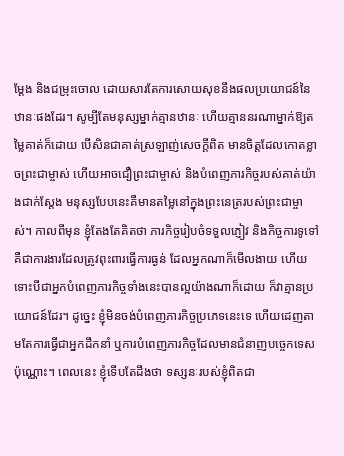ម្ដែង និងជម្រុះចោល ដោយសារតែការសោយសុខនឹងផលប្រយោជន៍នៃឋានៈផងដែរ។ សូម្បីតែមនុស្សម្នាក់គ្មានឋានៈ ហើយគ្មាននរណាម្នាក់ឱ្យតម្លៃគាត់ក៏ដោយ បើសិនជាគាត់ស្រឡាញ់សេចក្ដីពិត មានចិត្តដែលកោតខ្លាចព្រះជាម្ចាស់ ហើយអាចជឿព្រះជាម្ចាស់ និងបំពេញភារកិច្ចរបស់គាត់យ៉ាងជាក់ស្ដែង មនុស្សបែបនេះគឺមានតម្លៃនៅក្នុងព្រះនេត្ររបស់ព្រះជាម្ចាស់។ កាលពីមុន ខ្ញុំតែងតែគិតថា ភារកិច្ចរៀបចំទទួលភ្ញៀវ និងកិច្ចការទូទៅ គឺជាការងារដែលត្រូវពុះពារធ្វើការធ្ងន់ ដែលអ្នកណាក៏មើលងាយ ហើយទោះបីជាអ្នកបំពេញភារកិច្ចទាំងនេះបានល្អយ៉ាងណាក៏ដោយ ក៏វាគ្មានប្រយោជន៍ដែរ។ ដូច្នេះ ខ្ញុំមិនចង់បំពេញភារកិច្ចប្រភេទនេះទេ ហើយដេញតាមតែការធ្វើជាអ្នកដឹកនាំ ឬការបំពេញភារកិច្ចដែលមានជំនាញបច្ចេកទេសប៉ុណ្ណោះ។ ពេលនេះ ខ្ញុំទើបតែដឹងថា ទស្សនៈរបស់ខ្ញុំពិតជា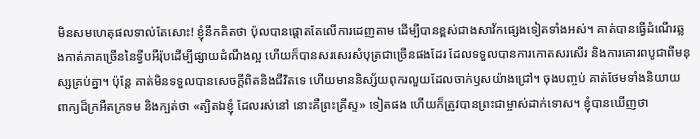មិនសមហេតុផលទាល់តែសោះ! ខ្ញុំនឹកគិតថា ប៉ុលបានផ្ដោតតែលើការដេញតាម ដើម្បីបានខ្ពស់ជាងសាវ័កផ្សេងទៀតទាំងអស់។ គាត់បានធ្វើដំណើរឆ្លងកាត់ភាគច្រើននៃទ្វីបអឺរ៉ុបដើម្បីផ្សាយដំណឹងល្អ ហើយក៏បានសរសេរសំបុត្រជាច្រើនផងដែរ ដែលទទួលបានការកោតសរសើរ និងការគោរពបូជាពីមនុស្សគ្រប់គ្នា។ ប៉ុន្តែ គាត់មិនទទួលបានសេចក្ដីពិតនិងជីវិតទេ ហើយមាននិស្ស័យពុករលួយដែលចាក់ឫសយ៉ាងជ្រៅ។ ចុងបញ្ចប់ គាត់ថែមទាំងនិយាយពាក្យដ៏ក្រអឺតក្រទម និងក្បត់ថា «ត្បិតឯខ្ញុំ ដែលរស់នៅ នោះគឺព្រះគ្រីស្ទ» ទៀតផង ហើយក៏ត្រូវបានព្រះជាម្ចាស់ដាក់ទោស។ ខ្ញុំបានឃើញថា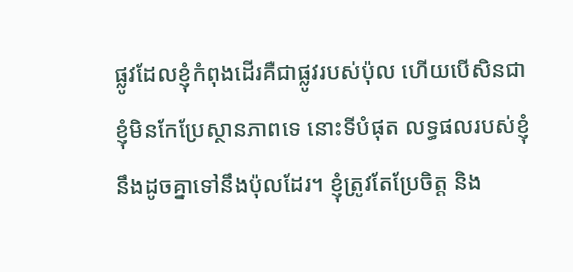ផ្លូវដែលខ្ញុំកំពុងដើរគឺជាផ្លូវរបស់ប៉ុល ហើយបើសិនជាខ្ញុំមិនកែប្រែស្ថានភាពទេ នោះទីបំផុត លទ្ធផលរបស់ខ្ញុំនឹងដូចគ្នាទៅនឹងប៉ុលដែរ។ ខ្ញុំត្រូវតែប្រែចិត្ត និង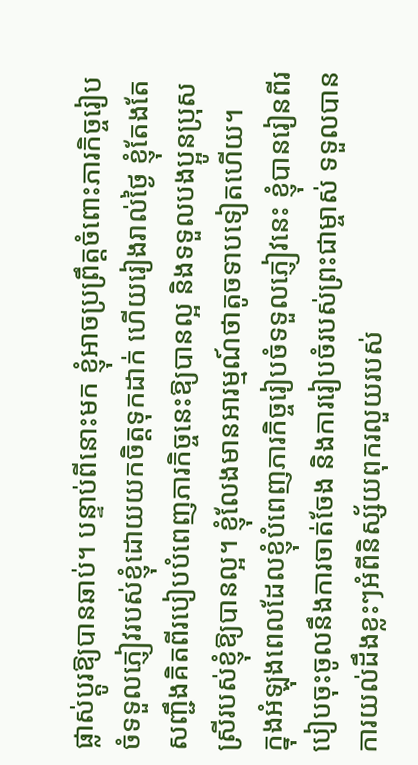ផ្លាស់ប្ដូរឱ្យបានឆាប់។ បន្ទាប់ពីនោះមក ខ្ញុំអាចប្រព្រឹត្តចំពោះភារកិច្ចរៀបចំទទួលភ្ញៀវរបស់ខ្ញុំដោយយកចិត្តទុកដាក់ ហើយរៀងរាល់ថ្ងៃ ខ្ញុំតែងតែសញ្ជឹងគិតពីរបៀបបំពេញភារកិច្ចនេះឱ្យបានល្អ និងទទួលបងប្អូនប្រុសស្រីរបស់ខ្ញុំឱ្យបានល្អ។ ខ្ញុំលែងមានអារម្មណ៍ថាតូចទាបទៀតហើយ។
ក្នុងអំឡុងពេលដែលខ្ញុំបំពេញភារកិច្ចរៀបចំទទួលភ្ញៀវនេះ ខ្ញុំបានរៀនពីរបៀបចុះចូលនឹងការចាត់ចែង និងការរៀបចំរបស់ព្រះជាម្ចាស់ ទទួលបានការយល់ដឹងខ្លះៗអំពីនិស្ស័យពុករលួយរបស់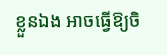ខ្លួនឯង អាចធ្វើឱ្យចិ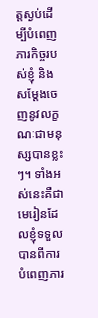ត្តស្ងប់ដើម្បីបំពេញភារកិច្ចរបស់ខ្ញុំ និងសម្ដែងចេញនូវលក្ខណៈជាមនុស្សបានខ្លះៗ។ ទាំងអស់នេះគឺជាមេរៀនដែលខ្ញុំទទួលបានពីការបំពេញភារ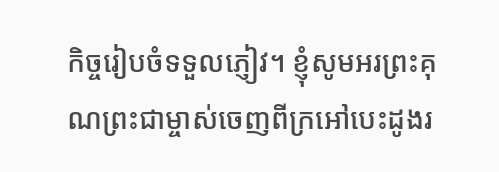កិច្ចរៀបចំទទួលភ្ញៀវ។ ខ្ញុំសូមអរព្រះគុណព្រះជាម្ចាស់ចេញពីក្រអៅបេះដូងរ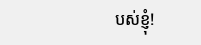បស់ខ្ញុំ!